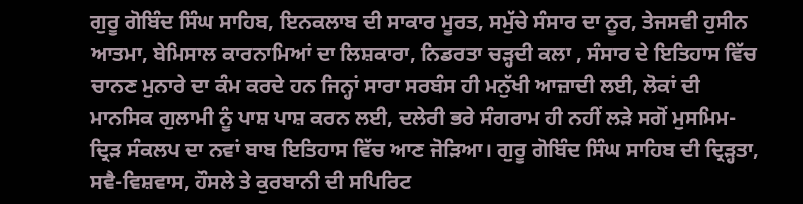ਗੁਰੂ ਗੋਬਿੰਦ ਸਿੰਘ ਸਾਹਿਬ, ਇਨਕਲਾਬ ਦੀ ਸਾਕਾਰ ਮੂਰਤ, ਸਮੁੱਚੇ ਸੰਸਾਰ ਦਾ ਨੂਰ, ਤੇਜਸਵੀ ਹੁਸੀਨ ਆਤਮਾ, ਬੇਮਿਸਾਲ ਕਾਰਨਾਮਿਆਂ ਦਾ ਲਿਸ਼ਕਾਰਾ, ਨਿਡਰਤਾ ਚੜ੍ਹਦੀ ਕਲਾ , ਸੰਸਾਰ ਦੇ ਇਤਿਹਾਸ ਵਿੱਚ ਚਾਨਣ ਮੁਨਾਰੇ ਦਾ ਕੰਮ ਕਰਦੇ ਹਨ ਜਿਨ੍ਹਾਂ ਸਾਰਾ ਸਰਬੰਸ ਹੀ ਮਨੁੱਖੀ ਆਜ਼ਾਦੀ ਲਈ, ਲੋਕਾਂ ਦੀ ਮਾਨਸਿਕ ਗੁਲਾਮੀ ਨੂੰ ਪਾਸ਼ ਪਾਸ਼ ਕਰਨ ਲਈ, ਦਲੇਰੀ ਭਰੇ ਸੰਗਰਾਮ ਹੀ ਨਹੀਂ ਲੜੇ ਸਗੋਂ ਮੁਸਮਿਮ-ਦ੍ਰਿੜ ਸੰਕਲਪ ਦਾ ਨਵਾਂ ਬਾਬ ਇਤਿਹਾਸ ਵਿੱਚ ਆਣ ਜੋੜਿਆ। ਗੁਰੂ ਗੋਬਿੰਦ ਸਿੰਘ ਸਾਹਿਬ ਦੀ ਦ੍ਰਿੜ੍ਹਤਾ, ਸਵੈ-ਵਿਸ਼ਵਾਸ, ਹੌਸਲੇ ਤੇ ਕੁਰਬਾਨੀ ਦੀ ਸਪਿਰਿਟ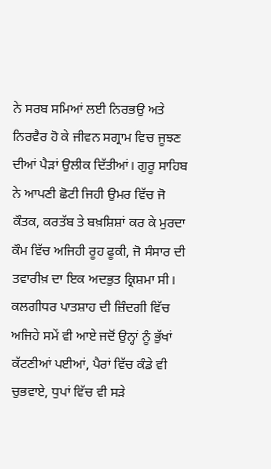ਨੇ ਸਰਬ ਸਮਿਆਂ ਲਈ ਨਿਰਭਉ ਅਤੇ ਨਿਰਵੈਰ ਹੋ ਕੇ ਜੀਵਨ ਸਗ੍ਰਾਮ ਵਿਚ ਜੂਝਣ ਦੀਆਂ ਪੈੜਾਂ ਉਲੀਕ ਦਿੱਤੀਆਂ। ਗੁਰੂ ਸਾਹਿਬ ਨੇ ਆਪਣੀ ਛੋਟੀ ਜਿਹੀ ਉਮਰ ਵਿੱਚ ਜੋ ਕੌਤਕ, ਕਰਤੱਬ ਤੇ ਬਖ਼ਸ਼ਿਸ਼ਾਂ ਕਰ ਕੇ ਮੁਰਦਾ ਕੌਮ ਵਿੱਚ ਅਜਿਹੀ ਰੂਹ ਫੂਕੀ, ਜੋ ਸੰਸਾਰ ਦੀ ਤਵਾਰੀਖ਼ ਦਾ ਇਕ ਅਦਭੁਤ ਕ੍ਰਿਸ਼ਮਾ ਸੀ। ਕਲਗੀਧਰ ਪਾਤਸ਼ਾਹ ਦੀ ਜ਼ਿੰਦਗੀ ਵਿੱਚ ਅਜਿਹੇ ਸਮੇਂ ਵੀ ਆਏ ਜਦੋਂ ਉਨ੍ਹਾਂ ਨੂੰ ਭੁੱਖਾਂ ਕੱਟਣੀਆਂ ਪਈਆਂ, ਪੈਰਾਂ ਵਿੱਚ ਕੰਡੇ ਵੀ ਚੁਭਵਾਏ, ਧੁਪਾਂ ਵਿੱਚ ਵੀ ਸੜੇ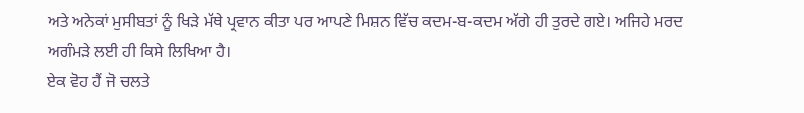ਅਤੇ ਅਨੇਕਾਂ ਮੁਸੀਬਤਾਂ ਨੂੰ ਖਿੜੇ ਮੱਥੇ ਪ੍ਰਵਾਨ ਕੀਤਾ ਪਰ ਆਪਣੇ ਮਿਸ਼ਨ ਵਿੱਚ ਕਦਮ-ਬ-ਕਦਮ ਅੱਗੇ ਹੀ ਤੁਰਦੇ ਗਏ। ਅਜਿਹੇ ਮਰਦ ਅਗੰਮੜੇ ਲਈ ਹੀ ਕਿਸੇ ਲਿਖਿਆ ਹੈ।
ਏਕ ਵੋਹ ਹੈਂ ਜੋ ਚਲਤੇ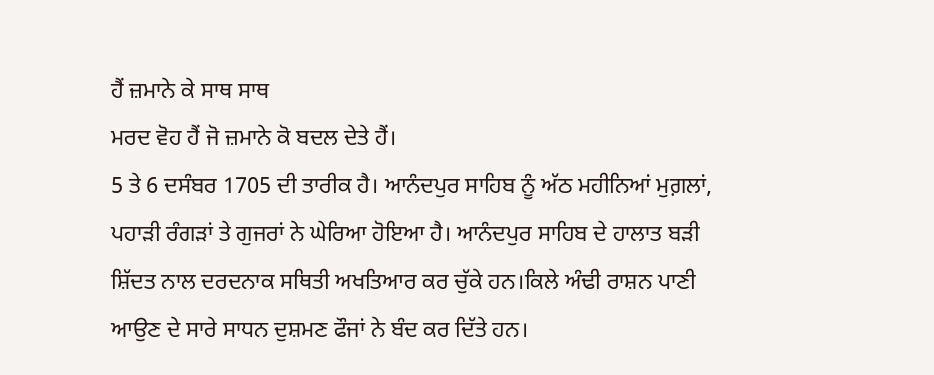ਹੈਂ ਜ਼ਮਾਨੇ ਕੇ ਸਾਥ ਸਾਥ
ਮਰਦ ਵੋਹ ਹੈਂ ਜੋ ਜ਼ਮਾਨੇ ਕੋ ਬਦਲ ਦੇਤੇ ਹੈਂ।
5 ਤੇ 6 ਦਸੰਬਰ 1705 ਦੀ ਤਾਰੀਕ ਹੈ। ਆਨੰਦਪੁਰ ਸਾਹਿਬ ਨੂੰ ਅੱਠ ਮਹੀਨਿਆਂ ਮੁਗ਼ਲਾਂ, ਪਹਾੜੀ ਰੰਗੜਾਂ ਤੇ ਗੁਜਰਾਂ ਨੇ ਘੇਰਿਆ ਹੋਇਆ ਹੈ। ਆਨੰਦਪੁਰ ਸਾਹਿਬ ਦੇ ਹਾਲਾਤ ਬੜੀ ਸ਼ਿੱਦਤ ਨਾਲ ਦਰਦਨਾਕ ਸਥਿਤੀ ਅਖਤਿਆਰ ਕਰ ਚੁੱਕੇ ਹਨ।ਕਿਲੇ ਅੰਢੀ ਰਾਸ਼ਨ ਪਾਣੀ ਆਉਣ ਦੇ ਸਾਰੇ ਸਾਧਨ ਦੁਸ਼ਮਣ ਫੌਜਾਂ ਨੇ ਬੰਦ ਕਰ ਦਿੱਤੇ ਹਨ।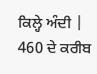ਕਿਲ੍ਹੇ ਅੰਦੀ | 460 ਦੇ ਕਰੀਬ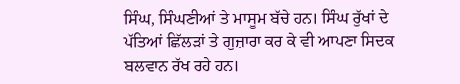ਸਿੰਘ, ਸਿੰਘਣੀਆਂ ਤੇ ਮਾਸੂਮ ਬੱਚੇ ਹਨ। ਸਿੰਘ ਰੁੱਖਾਂ ਦੇ ਪੱਤਿਆਂ ਛਿੱਲੜਾਂ ਤੇ ਗੁਜ਼ਾਰਾ ਕਰ ਕੇ ਵੀ ਆਪਣਾ ਸਿਦਕ ਬਲਵਾਨ ਰੱਖ ਰਹੇ ਹਨ।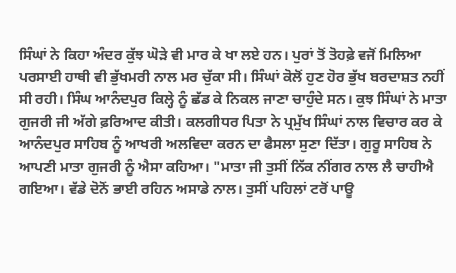ਸਿੰਘਾਂ ਨੇ ਕਿਹਾ ਅੰਦਰ ਕੁੱਝ ਘੋੜੇ ਵੀ ਮਾਰ ਕੇ ਖਾ ਲਏ ਹਨ। ਪੁਰਾਂ ਤੋਂ ਤੋਹਫ਼ੇ ਵਜੋਂ ਮਿਲਿਆ ਪਰਸਾਈ ਹਾਥੀ ਵੀ ਭੁੱਖਮਰੀ ਨਾਲ ਮਰ ਚੁੱਕਾ ਸੀ। ਸਿੰਘਾਂ ਕੋਲੋਂ ਹੁਣ ਹੋਰ ਭੁੱਖ ਬਰਦਾਸ਼ਤ ਨਹੀਂ ਸੀ ਰਹੀ। ਸਿੰਘ ਆਨੰਦਪੁਰ ਕਿਲ੍ਹੇ ਨੂੰ ਛੱਡ ਕੇ ਨਿਕਲ ਜਾਣਾ ਚਾਹੁੰਦੇ ਸਨ। ਕੁਝ ਸਿੰਘਾਂ ਨੇ ਮਾਤਾ ਗੁਜਰੀ ਜੀ ਅੱਗੇ ਫ਼ਰਿਆਦ ਕੀਤੀ। ਕਲਗੀਧਰ ਪਿਤਾ ਨੇ ਪ੍ਰਮੁੱਖ ਸਿੰਘਾਂ ਨਾਲ ਵਿਚਾਰ ਕਰ ਕੇ ਆਨੰਦਪੁਰ ਸਾਹਿਬ ਨੂੰ ਆਖਰੀ ਅਲਵਿਦਾ ਕਰਨ ਦਾ ਫੈਸਲਾ ਸੁਣਾ ਦਿੱਤਾ। ਗੁਰੂ ਸਾਹਿਬ ਨੇ ਆਪਣੀ ਮਾਤਾ ਗੁਜਰੀ ਨੂੰ ਐਸਾ ਕਹਿਆ। "ਮਾਤਾ ਜੀ ਤੁਸੀਂ ਨਿੱਕ ਨੀਂਗਰ ਨਾਲ ਲੈ ਚਾਹੀਐ ਗਇਆ। ਵੱਡੇ ਦੋਨੋਂ ਭਾਈ ਰਹਿਨ ਅਸਾਡੇ ਨਾਲ। ਤੁਸੀਂ ਪਹਿਲਾਂ ਟਰੋਂ ਪਾਊ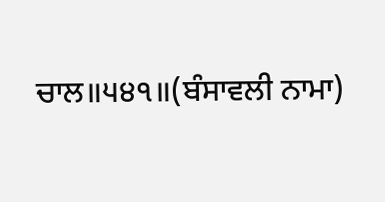ਚਾਲ॥੫੪੧॥(ਬੰਸਾਵਲੀ ਨਾਮਾ)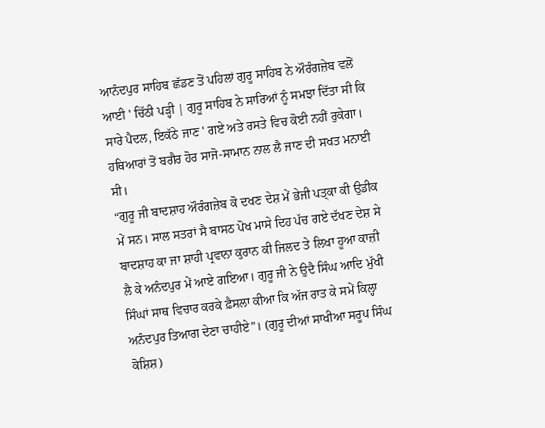ਆਨੰਦਪੁਰ ਸਾਹਿਬ ਛੱਡਣ ਤੋਂ ਪਹਿਲਾਂ ਗੁਰੂ ਸਾਹਿਬ ਨੇ ਔਰੰਗਜ਼ੇਬ ਵਲੋਂ ਆਈ ' ਚਿੱਠੀ ਪੜ੍ਹੀ | ਗੁਰੂ ਸਾਹਿਬ ਨੇ ਸਾਰਿਆਂ ਨੂੰ ਸਮਝਾ ਦਿੱਤਾ ਸੀ ਕਿ ਸਾਰੇ ਪੈਦਲ, ਇਕੱਠੇ ਜਾਣ ' ਗਏ ਅਤੇ ਰਸਤੇ ਵਿਚ ਕੋਈ ਨਹੀਂ ਰੁਕੇਗਾ। ਹਥਿਆਰਾਂ ਤੋਂ ਬਗੈਰ ਹੋਰ ਸਾਜੋ-ਸਾਮਾਨ ਨਾਲ ਲੈ ਜਾਣ ਦੀ ਸਖਤ ਮਨਾਈ ਸੀ।
“ਗੁਰੂ ਜੀ ਬਾਦਸ਼ਾਹ ਔਰੰਗਜ਼ੇਬ ਕੋ ਦਖਣ ਦੇਸ਼ ਮੇਂ ਭੇਜੀ ਪਤ੍ਕਾ ਕੀ ਉਡੀਕ ਮੇਂ ਸਨ। ਸਾਲ ਸਤਰਾਂ ਸੈ ਬਾਸਠ ਪੋਖ ਮਾਸੇ ਦਿਹ ਪੱਚ ਗਏ ਦੱਖਣ ਦੇਸ਼ ਸੇ ਬਾਦਸ਼ਾਹ ਕਾ ਜਾ ਸ਼ਾਹੀ ਪ੍ਰਵਾਨਾ ਕੁਰਾਨ ਕੀ ਜਿਲਦ ਤੇ ਲਿਖਾ ਹੂਆ ਕਾਜ਼ੀ ਲੈ ਕੇ ਅਨੰਦਪੁਰ ਮੇਂ ਆਏ ਗਇਆ। ਗੁਰੂ ਜੀ ਨੇ ਉਦੈ ਸਿੰਘ ਆਦਿ ਮੁੱਖੀ ਸਿੰਘਾਂ ਸਾਥ ਵਿਚਾਰ ਕਰਕੇ ਫ਼ੈਸਲਾ ਕੀਆ ਕਿ ਅੱਜ ਰਾਤ ਕੇ ਸਮੇਂ ਕਿਲ੍ਹਾ ਅਨੰਦਪੁਰ ਤਿਆਗ ਦੇਣਾ ਚਾਹੀਏ”। (ਗੁਰੂ ਦੀਆਂ ਸਾਖੀਆ ਸਰੂਪ ਸਿੰਘ ਕੋਸ਼ਿਸ਼)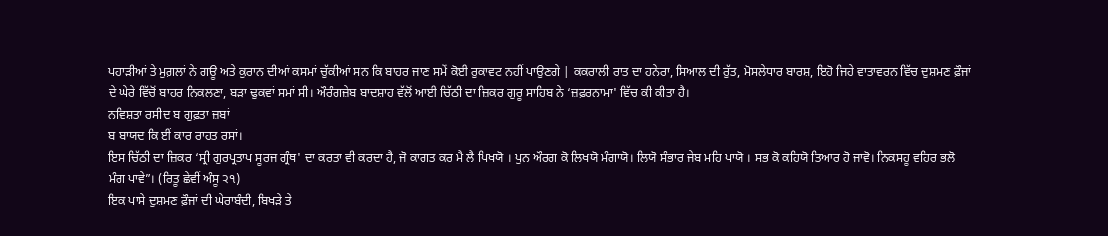ਪਹਾੜੀਆਂ ਤੇ ਮੁਗ਼ਲਾਂ ਨੇ ਗਊ ਅਤੇ ਕੁਰਾਨ ਦੀਆਂ ਕਸਮਾਂ ਚੁੱਕੀਆਂ ਸਨ ਕਿ ਬਾਹਰ ਜਾਣ ਸਮੇਂ ਕੋਈ ਰੁਕਾਵਟ ਨਹੀਂ ਪਾਉਣਗੇ | ਕਕਰਾਲੀ ਰਾਤ ਦਾ ਹਨੇਰਾ, ਸਿਆਲ ਦੀ ਰੁੱਤ, ਮੋਸਲੇਧਾਰ ਬਾਰਸ਼, ਇਹੋ ਜਿਹੇ ਵਾਤਾਵਰਨ ਵਿੱਚ ਦੁਸ਼ਮਣ ਫ਼ੌਜਾਂ ਦੇ ਘੇਰੇ ਵਿੱਚੋਂ ਬਾਹਰ ਨਿਕਲਣਾ, ਬੜਾ ਢੁਕਵਾਂ ਸਮਾਂ ਸੀ। ਔਰੰਗਜ਼ੇਬ ਬਾਦਸ਼ਾਹ ਵੱਲੋਂ ਆਈ ਚਿੱਠੀ ਦਾ ਜ਼ਿਕਰ ਗੁਰੂ ਸਾਹਿਬ ਨੇ ‘ਜ਼ਫ਼ਰਨਾਮਾ' ਵਿੱਚ ਕੀ ਕੀਤਾ ਹੈ।
ਨਵਿਸ਼ਤਾ ਰਸੀਦ ਬ ਗੁਫ਼ਤਾ ਜ਼ਬਾਂ
ਬ ਬਾਯਦ ਕਿ ਈਂ ਕਾਰ ਰਾਹਤ ਰਸਾਂ।
ਇਸ ਚਿੱਠੀ ਦਾ ਜ਼ਿਕਰ ‘ਸ੍ਰੀ ਗੁਰਪ੍ਰਤਾਪ ਸੂਰਜ ਗ੍ਰੰਥ' ਦਾ ਕਰਤਾ ਵੀ ਕਰਦਾ ਹੈ, ਜੋ ਕਾਗਤ ਕਰ ਮੈ ਲੈ ਪਿਖਯੋ । ਪੁਨ ਔਰਗ ਕੋ ਲਿਖਯੋ ਮੰਗਾਯੋ। ਲਿਯੋ ਸੰਭਾਰ ਜੇਬ ਮਹਿ ਪਾਯੋ । ਸਭ ਕੋ ਕਹਿਯੋ ਤਿਆਰ ਹੋ ਜਾਵੋ। ਨਿਕਸਹੂ ਵਹਿਰ ਭਲੋ ਮੰਗ ਪਾਵੇ”। (ਰਿਤੂ ਛੇਵੀਂ ਅੰਸੂ ੨੧)
ਇਕ ਪਾਸੇ ਦੁਸ਼ਮਣ ਫ਼ੌਜਾਂ ਦੀ ਘੇਰਾਬੰਦੀ, ਬਿਖੜੇ ਤੇ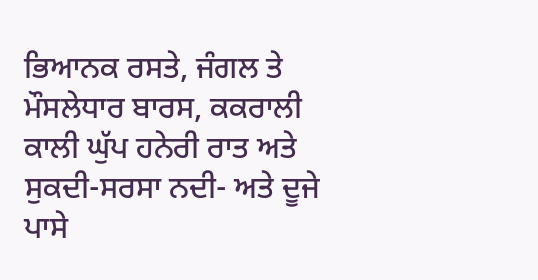ਭਿਆਨਕ ਰਸਤੇ, ਜੰਗਲ ਤੇ ਮੌਸਲੇਧਾਰ ਬਾਰਸ, ਕਕਰਾਲੀ ਕਾਲੀ ਘੁੱਪ ਹਨੇਰੀ ਰਾਤ ਅਤੇ ਸੁਕਦੀ-ਸਰਸਾ ਨਦੀ- ਅਤੇ ਦੂਜੇ ਪਾਸੇ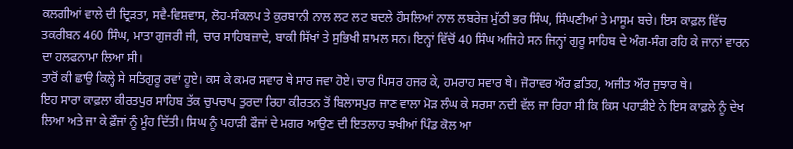ਕਲਗੀਆਂ ਵਾਲੇ ਦੀ ਦ੍ਰਿੜਤਾ, ਸਵੈ-ਵਿਸ਼ਵਾਸ, ਲੋਹ-ਸੰਕਲਪ ਤੇ ਕੁਰਬਾਨੀ ਨਾਲ ਲਟ ਲਟ ਬਦਲੇ ਹੌਸਲਿਆਂ ਨਾਲ ਲਬਰੇਜ਼ ਮੁੱਠੀ ਭਰ ਸਿੰਘ, ਸਿੰਘਣੀਆਂ ਤੇ ਮਾਸੂਮ ਬਚੇ। ਇਸ ਕਾਫ਼ਲ ਵਿੱਚ ਤਕਰੀਬਨ 460 ਸਿੰਘ, ਮਾਤਾ ਗੁਜਰੀ ਜੀ, ਚਾਰ ਸਾਹਿਬਜ਼ਾਦੇ, ਬਾਕੀ ਸਿੱਖਾਂ ਤੇ ਸੁਭਿਖੀ ਸ਼ਾਮਲ ਸਨ। ਇਨ੍ਹਾਂ ਵਿੱਚੋਂ 40 ਸਿੰਘ ਅਜਿਹੇ ਸਨ ਜਿਨ੍ਹਾਂ ਗੁਰੂ ਸਾਹਿਬ ਦੇ ਅੰਗ-ਸੰਗ ਰਹਿ ਕੇ ਜਾਨਾਂ ਵਾਰਨ ਦਾ ਹਲਫਨਾਮਾ ਲਿਆ ਸੀ।
ਤਾਰੋਂ ਕੀ ਛਾਉ ਕਿਲ੍ਹੇ ਸੇ ਸਤਿਗੁਰੂ ਰਵਾਂ ਹੂਏ। ਕਸ ਕੇ ਕਮਰ ਸਵਾਰ ਥੇ ਸਾਰ ਜਵਾ ਹੋਏ। ਚਾਰ ਪਿਸਰ ਹਜਰ ਕੇ, ਹਮਰਾਹ ਸਵਾਰ ਥੇ। ਜੋਰਾਵਰ ਔਰ ਫ਼ਤਿਹ, ਅਜੀਤ ਔਰ ਜੁਝਾਰ ਥੇ।
ਇਹ ਸਾਰਾ ਕਾਫ਼ਲਾ ਕੀਰਤਪੁਰ ਸਾਹਿਬ ਤੱਕ ਚੁਪਚਾਪ ਤੁਰਦਾ ਰਿਹਾ ਕੀਰਤਨ ਤੋਂ ਬਿਲਾਸਪੁਰ ਜਾਣ ਵਾਲਾ ਮੋੜ ਲੰਘ ਕੇ ਸਰਸਾ ਨਦੀ ਵੱਲ ਜਾ ਰਿਹਾ ਸੀ ਕਿ ਕਿਸ ਪਹਾੜੀਏ ਨੇ ਇਸ ਕਾਫ਼ਲੇ ਨੂੰ ਦੇਖ ਲਿਆ ਅਤੇ ਜਾ ਕੇ ਫ਼ੌਜਾਂ ਨੂੰ ਮੂੰਹ ਦਿੱਤੀ। ਸਿਘ ਨੂੰ ਪਹਾੜੀ ਫੌਜਾਂ ਦੇ ਮਗਰ ਆਉਣ ਦੀ ਇਤਲਾਹ ਝਖੀਆਂ ਪਿੰਡ ਕੋਲ ਆ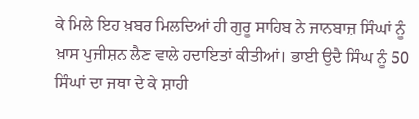ਕੇ ਮਿਲੇ ਇਹ ਖ਼ਬਰ ਮਿਲਦਿਆਂ ਹੀ ਗੁਰੂ ਸਾਹਿਬ ਨੇ ਜਾਨਬਾਜ਼ ਸਿੰਘਾਂ ਨੂੰ ਖ਼ਾਸ ਪੁਜੀਸ਼ਨ ਲੈਣ ਵਾਲੇ ਹਦਾਇਤਾਂ ਕੀਤੀਆਂ। ਭਾਈ ਉਦੈ ਸਿੰਘ ਨੂੰ 50 ਸਿੰਘਾਂ ਦਾ ਜਥਾ ਦੇ ਕੇ ਸ਼ਾਹੀ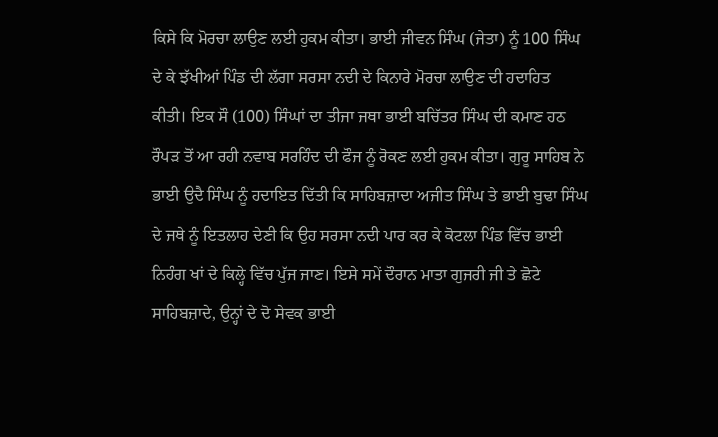ਕਿਸੇ ਕਿ ਮੋਰਚਾ ਲਾਉਣ ਲਈ ਹੁਕਮ ਕੀਤਾ। ਭਾਈ ਜੀਵਨ ਸਿੰਘ (ਜੇਤਾ) ਨੂੰ 100 ਸਿੰਘ ਦੇ ਕੇ ਝੱਖੀਆਂ ਪਿੰਡ ਦੀ ਲੱਗਾ ਸਰਸਾ ਨਦੀ ਦੇ ਕਿਨਾਰੇ ਮੋਰਚਾ ਲਾਉਣ ਦੀ ਹਦਾਹਿਤ ਕੀਤੀ। ਇਕ ਸੌ (100) ਸਿੰਘਾਂ ਦਾ ਤੀਜਾ ਜਥਾ ਭਾਈ ਬਚਿੱਤਰ ਸਿੰਘ ਦੀ ਕਮਾਣ ਹਠ ਰੌਪੜ ਤੋਂ ਆ ਰਹੀ ਨਵਾਬ ਸਰਹਿੰਦ ਦੀ ਫੌਜ ਨੂੰ ਰੋਕਣ ਲਈ ਹੁਕਮ ਕੀਤਾ। ਗੁਰੂ ਸਾਹਿਬ ਨੇ ਭਾਈ ਉਦੈ ਸਿੰਘ ਨੂੰ ਹਦਾਇਤ ਦਿੱਤੀ ਕਿ ਸਾਹਿਬਜ਼ਾਦਾ ਅਜੀਤ ਸਿੰਘ ਤੇ ਭਾਈ ਬੁਢਾ ਸਿੰਘ ਦੇ ਜਥੇ ਨੂੰ ਇਤਲਾਹ ਦੇਣੀ ਕਿ ਉਹ ਸਰਸਾ ਨਦੀ ਪਾਰ ਕਰ ਕੇ ਕੋਟਲਾ ਪਿੰਡ ਵਿੱਚ ਭਾਈ ਨਿਹੰਗ ਖਾਂ ਦੇ ਕਿਲ੍ਹੇ ਵਿੱਚ ਪੁੱਜ ਜਾਣ। ਇਸੇ ਸਮੇਂ ਦੌਰਾਨ ਮਾਤਾ ਗੁਜਰੀ ਜੀ ਤੇ ਛੋਟੇ ਸਾਹਿਬਜ਼ਾਦੇ, ਉਨ੍ਹਾਂ ਦੇ ਦੋ ਸੇਵਕ ਭਾਈ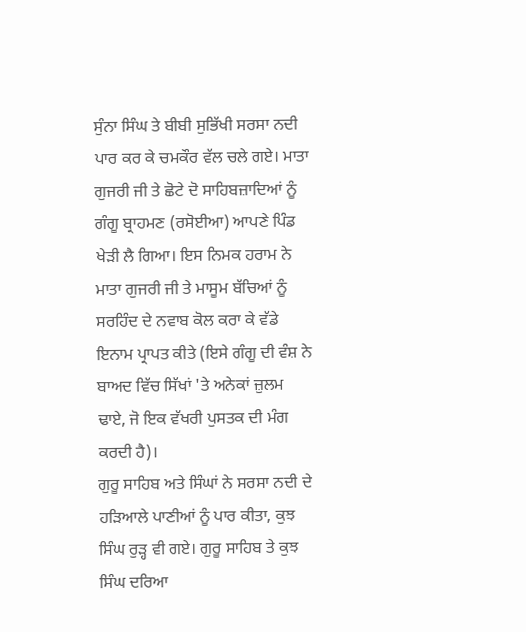ਸੁੰਨਾ ਸਿੰਘ ਤੇ ਬੀਬੀ ਸੁਭਿੱਖੀ ਸਰਸਾ ਨਦੀ ਪਾਰ ਕਰ ਕੇ ਚਮਕੌਰ ਵੱਲ ਚਲੇ ਗਏ। ਮਾਤਾ ਗੁਜਰੀ ਜੀ ਤੇ ਛੋਟੇ ਦੋ ਸਾਹਿਬਜ਼ਾਦਿਆਂ ਨੂੰ ਗੰਗੂ ਬ੍ਰਾਹਮਣ (ਰਸੋਈਆ) ਆਪਣੇ ਪਿੰਡ ਖੇੜੀ ਲੈ ਗਿਆ। ਇਸ ਨਿਮਕ ਹਰਾਮ ਨੇ ਮਾਤਾ ਗੁਜਰੀ ਜੀ ਤੇ ਮਾਸੂਮ ਬੱਚਿਆਂ ਨੂੰ ਸਰਹਿੰਦ ਦੇ ਨਵਾਬ ਕੋਲ ਕਰਾ ਕੇ ਵੱਡੇ ਇਨਾਮ ਪ੍ਰਾਪਤ ਕੀਤੇ (ਇਸੇ ਗੰਗੂ ਦੀ ਵੰਸ਼ ਨੇ ਬਾਅਦ ਵਿੱਚ ਸਿੱਖਾਂ 'ਤੇ ਅਨੇਕਾਂ ਜ਼ੁਲਮ ਢਾਏ, ਜੋ ਇਕ ਵੱਖਰੀ ਪੁਸਤਕ ਦੀ ਮੰਗ ਕਰਦੀ ਹੈ)।
ਗੁਰੂ ਸਾਹਿਬ ਅਤੇ ਸਿੰਘਾਂ ਨੇ ਸਰਸਾ ਨਦੀ ਦੇ ਹੜਿਆਲੇ ਪਾਣੀਆਂ ਨੂੰ ਪਾਰ ਕੀਤਾ, ਕੁਝ ਸਿੰਘ ਰੁੜ੍ਹ ਵੀ ਗਏ। ਗੁਰੂ ਸਾਹਿਬ ਤੇ ਕੁਝ ਸਿੰਘ ਦਰਿਆ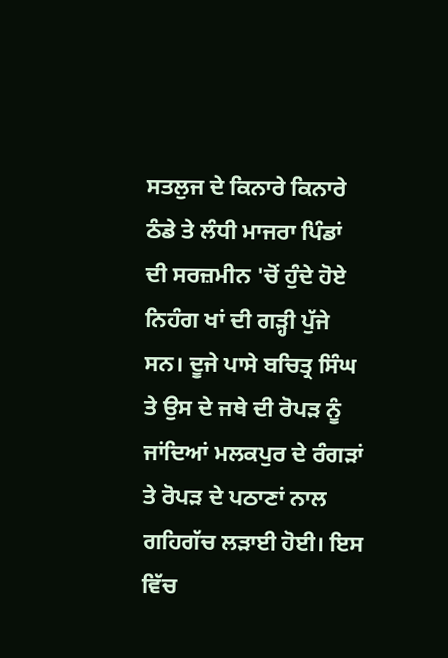ਸਤਲੁਜ ਦੇ ਕਿਨਾਰੇ ਕਿਨਾਰੇ ਠੰਡੇ ਤੇ ਲੰਧੀ ਮਾਜਰਾ ਪਿੰਡਾਂ ਦੀ ਸਰਜ਼ਮੀਨ 'ਚੋਂ ਹੁੰਦੇ ਹੋਏ ਨਿਹੰਗ ਖਾਂ ਦੀ ਗੜ੍ਹੀ ਪੁੱਜੇ ਸਨ। ਦੂਜੇ ਪਾਸੇ ਬਚਿਤ੍ਰ ਸਿੰਘ ਤੇ ਉਸ ਦੇ ਜਥੇ ਦੀ ਰੋਪੜ ਨੂੰ ਜਾਂਦਿਆਂ ਮਲਕਪੁਰ ਦੇ ਰੰਗੜਾਂ ਤੇ ਰੋਪੜ ਦੇ ਪਠਾਣਾਂ ਨਾਲ ਗਹਿਗੱਚ ਲੜਾਈ ਹੋਈ। ਇਸ ਵਿੱਚ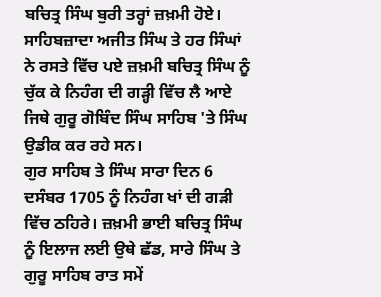ਬਚਿਤ੍ਰ ਸਿੰਘ ਬੁਰੀ ਤਰ੍ਹਾਂ ਜ਼ਖ਼ਮੀ ਹੋਏ। ਸਾਹਿਬਜ਼ਾਦਾ ਅਜੀਤ ਸਿੰਘ ਤੇ ਹਰ ਸਿੰਘਾਂ ਨੇ ਰਸਤੇ ਵਿੱਚ ਪਏ ਜ਼ਖ਼ਮੀ ਬਚਿਤ੍ਰ ਸਿੰਘ ਨੂੰ ਚੁੱਕ ਕੇ ਨਿਹੰਗ ਦੀ ਗੜ੍ਹੀ ਵਿੱਚ ਲੈ ਆਏ ਜਿਥੇ ਗੁਰੂ ਗੋਬਿੰਦ ਸਿੰਘ ਸਾਹਿਬ 'ਤੇ ਸਿੰਘ ਉਡੀਕ ਕਰ ਰਹੇ ਸਨ।
ਗੁਰ ਸਾਹਿਬ ਤੇ ਸਿੰਘ ਸਾਰਾ ਦਿਨ 6 ਦਸੰਬਰ 1705 ਨੂੰ ਨਿਹੰਗ ਖਾਂ ਦੀ ਗੜੀ ਵਿੱਚ ਠਹਿਰੇ। ਜ਼ਖ਼ਮੀ ਭਾਈ ਬਚਿਤ੍ਰ ਸਿੰਘ ਨੂੰ ਇਲਾਜ ਲਈ ਉਥੇ ਛੱਡ, ਸਾਰੇ ਸਿੰਘ ਤੇ ਗੁਰੂ ਸਾਹਿਬ ਰਾਤ ਸਮੇਂ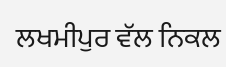ਲਖਮੀਪੁਰ ਵੱਲ ਨਿਕਲ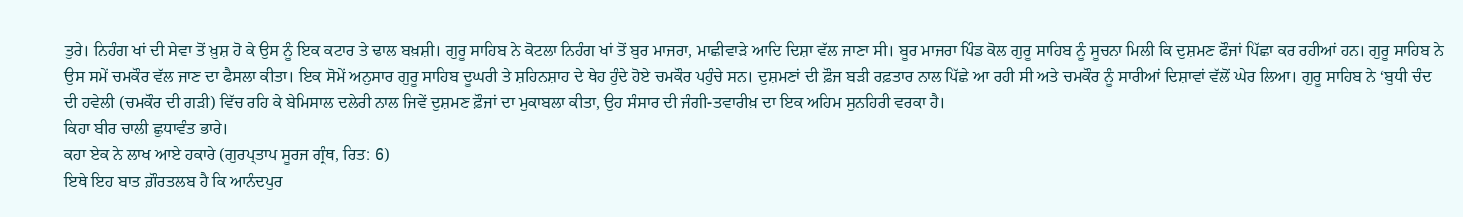ਤੁਰੇ। ਨਿਹੰਗ ਖਾਂ ਦੀ ਸੇਵਾ ਤੋਂ ਖ਼ੁਸ਼ ਹੋ ਕੇ ਉਸ ਨੂੰ ਇਕ ਕਟਾਰ ਤੇ ਢਾਲ ਬਖ਼ਸ਼ੀ। ਗੁਰੂ ਸਾਹਿਬ ਨੇ ਕੋਟਲਾ ਨਿਹੰਗ ਖਾਂ ਤੋਂ ਬੁਰ ਮਾਜਰਾ, ਮਾਛੀਵਾੜੇ ਆਦਿ ਦਿਸ਼ਾ ਵੱਲ ਜਾਣਾ ਸੀ। ਬੂਰ ਮਾਜਰਾ ਪਿੰਡ ਕੋਲ ਗੁਰੂ ਸਾਹਿਬ ਨੂੰ ਸੂਚਨਾ ਮਿਲੀ ਕਿ ਦੁਸ਼ਮਣ ਫੌਜਾਂ ਪਿੱਛਾ ਕਰ ਰਹੀਆਂ ਹਨ। ਗੁਰੂ ਸਾਹਿਬ ਨੇ ਉਸ ਸਮੇਂ ਚਮਕੌਰ ਵੱਲ ਜਾਣ ਦਾ ਫੈਸਲਾ ਕੀਤਾ। ਇਕ ਸੋਮੇਂ ਅਨੁਸਾਰ ਗੁਰੂ ਸਾਹਿਬ ਦੂਘਰੀ ਤੇ ਸ਼ਹਿਨਸ਼ਾਹ ਦੇ ਥੇਹ ਹੁੰਦੇ ਹੋਏ ਚਮਕੌਰ ਪਹੁੰਚੇ ਸਨ। ਦੁਸ਼ਮਣਾਂ ਦੀ ਫ਼ੌਜ ਬੜੀ ਰਫ਼ਤਾਰ ਨਾਲ ਪਿੱਛੇ ਆ ਰਹੀ ਸੀ ਅਤੇ ਚਮਕੌਰ ਨੂੰ ਸਾਰੀਆਂ ਦਿਸ਼ਾਵਾਂ ਵੱਲੋਂ ਘੇਰ ਲਿਆ। ਗੁਰੂ ਸਾਹਿਬ ਨੇ ‘ਬੁਧੀ ਚੰਦ ਦੀ ਹਵੇਲੀ (ਚਮਕੌਰ ਦੀ ਗੜੀ) ਵਿੱਚ ਰਹਿ ਕੇ ਬੇਮਿਸਾਲ ਦਲੇਰੀ ਨਾਲ ਜਿਵੇਂ ਦੁਸ਼ਮਣ ਫ਼ੌਜਾਂ ਦਾ ਮੁਕਾਬਲਾ ਕੀਤਾ, ਉਹ ਸੰਸਾਰ ਦੀ ਜੰਗੀ-ਤਵਾਰੀਖ਼ ਦਾ ਇਕ ਅਹਿਮ ਸੁਨਹਿਰੀ ਵਰਕਾ ਹੈ।
ਕਿਹਾ ਬੀਰ ਚਾਲੀ ਛੁਧਾਵੰਤ ਭਾਰੇ।
ਕਹਾ ਏਕ ਨੇ ਲਾਖ ਆਏ ਹਕਾਰੇ (ਗੁਰਪ੍ਤਾਪ ਸੂਰਜ ਗ੍ਰੰਥ, ਰਿਤ: 6)
ਇਥੇ ਇਹ ਬਾਤ ਗ਼ੌਰਤਲਬ ਹੈ ਕਿ ਆਨੰਦਪੁਰ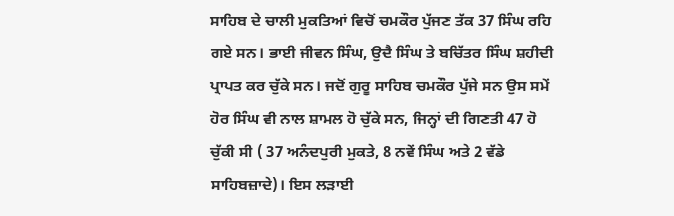ਸਾਹਿਬ ਦੇ ਚਾਲੀ ਮੁਕਤਿਆਂ ਵਿਚੋਂ ਚਮਕੌਰ ਪੁੱਜਣ ਤੱਕ 37 ਸਿੰਘ ਰਹਿ ਗਏ ਸਨ। ਭਾਈ ਜੀਵਨ ਸਿੰਘ, ਉਦੈ ਸਿੰਘ ਤੇ ਬਚਿੱਤਰ ਸਿੰਘ ਸ਼ਹੀਦੀ ਪ੍ਰਾਪਤ ਕਰ ਚੁੱਕੇ ਸਨ। ਜਦੋਂ ਗੁਰੂ ਸਾਹਿਬ ਚਮਕੌਰ ਪੁੱਜੇ ਸਨ ਉਸ ਸਮੇਂ ਹੋਰ ਸਿੰਘ ਵੀ ਨਾਲ ਸ਼ਾਮਲ ਹੋ ਚੁੱਕੇ ਸਨ, ਜਿਨ੍ਹਾਂ ਦੀ ਗਿਣਤੀ 47 ਹੋ ਚੁੱਕੀ ਸੀ ( 37 ਅਨੰਦਪੁਰੀ ਮੁਕਤੇ, 8 ਨਵੇਂ ਸਿੰਘ ਅਤੇ 2 ਵੱਡੇ ਸਾਹਿਬਜ਼ਾਦੇ)। ਇਸ ਲੜਾਈ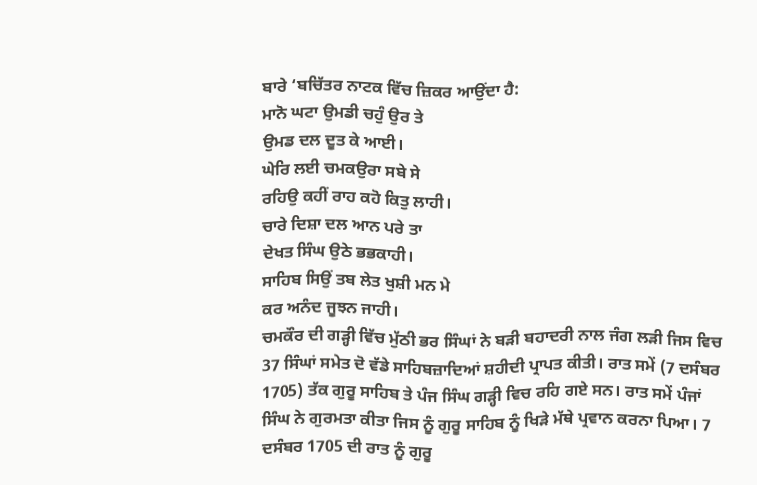ਬਾਰੇ ‘ਬਚਿੱਤਰ ਨਾਟਕ ਵਿੱਚ ਜ਼ਿਕਰ ਆਉਂਦਾ ਹੈ:
ਮਾਨੋ ਘਟਾ ਉਮਡੀ ਚਹੁੰ ਉਰ ਤੇ
ਉਮਡ ਦਲ ਦੂਤ ਕੇ ਆਈ।
ਘੇਰਿ ਲਈ ਚਮਕਉਰਾ ਸਬੇ ਸੇ
ਰਹਿਉ ਕਹੀਂ ਰਾਹ ਕਹੋ ਕਿਤੁ ਲਾਹੀ।
ਚਾਰੇ ਦਿਸ਼ਾ ਦਲ ਆਨ ਪਰੇ ਤਾ
ਦੇਖਤ ਸਿੰਘ ਉਠੇ ਭਭਕਾਹੀ।
ਸਾਹਿਬ ਸਿਉਂ ਤਬ ਲੇਤ ਖੁਸ਼ੀ ਮਨ ਮੇ
ਕਰ ਅਨੰਦ ਜੂਝਨ ਜਾਹੀ।
ਚਮਕੌਰ ਦੀ ਗੜ੍ਹੀ ਵਿੱਚ ਮੁੱਠੀ ਭਰ ਸਿੰਘਾਂ ਨੇ ਬੜੀ ਬਹਾਦਰੀ ਨਾਲ ਜੰਗ ਲੜੀ ਜਿਸ ਵਿਚ 37 ਸਿੰਘਾਂ ਸਮੇਤ ਦੋ ਵੱਡੇ ਸਾਹਿਬਜ਼ਾਦਿਆਂ ਸ਼ਹੀਦੀ ਪ੍ਰਾਪਤ ਕੀਤੀ। ਰਾਤ ਸਮੇਂ (7 ਦਸੰਬਰ 1705) ਤੱਕ ਗੁਰੂ ਸਾਹਿਬ ਤੇ ਪੰਜ ਸਿੰਘ ਗੜ੍ਹੀ ਵਿਚ ਰਹਿ ਗਏ ਸਨ। ਰਾਤ ਸਮੇਂ ਪੰਜਾਂ ਸਿੰਘ ਨੇ ਗੁਰਮਤਾ ਕੀਤਾ ਜਿਸ ਨੂੰ ਗੁਰੂ ਸਾਹਿਬ ਨੂੰ ਖਿੜੇ ਮੱਥੇ ਪ੍ਰਵਾਨ ਕਰਨਾ ਪਿਆ। 7 ਦਸੰਬਰ 1705 ਦੀ ਰਾਤ ਨੂੰ ਗੁਰੂ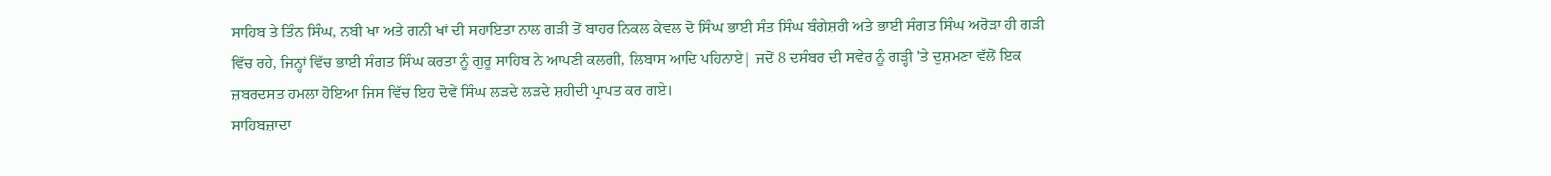ਸਾਹਿਬ ਤੇ ਤਿੰਨ ਸਿੰਘ, ਨਬੀ ਖਾ ਅਤੇ ਗਨੀ ਖਾਂ ਦੀ ਸਹਾਇਤਾ ਨਾਲ ਗੜੀ ਤੋਂ ਬਾਹਰ ਨਿਕਲ ਕੇਵਲ ਦੋ ਸਿੰਘ ਭਾਈ ਸੰਤ ਸਿੰਘ ਬੰਗੇਸ਼ਰੀ ਅਤੇ ਭਾਈ ਸੰਗਤ ਸਿੰਘ ਅਰੋੜਾ ਹੀ ਗੜੀ ਵਿੱਚ ਰਹੇ, ਜਿਨ੍ਹਾਂ ਵਿੱਚ ਭਾਈ ਸੰਗਤ ਸਿੰਘ ਕਰਤਾ ਨੂੰ ਗੁਰੂ ਸਾਹਿਬ ਨੇ ਆਪਣੀ ਕਲਗੀ, ਲਿਬਾਸ ਆਦਿ ਪਹਿਨਾਏ| ਜਦੋਂ 8 ਦਸੰਬਰ ਦੀ ਸਵੇਰ ਨੂੰ ਗੜ੍ਹੀ 'ਤੇ ਦੁਸ਼ਮਣਾ ਵੱਲੋਂ ਇਕ ਜ਼ਬਰਦਸਤ ਹਮਲਾ ਹੋਇਆ ਜਿਸ ਵਿੱਚ ਇਹ ਦੋਵੇਂ ਸਿੰਘ ਲੜਦੇ ਲੜਦੇ ਸ਼ਹੀਦੀ ਪ੍ਰਾਪਤ ਕਰ ਗਏ।
ਸਾਹਿਬਜ਼ਾਦਾ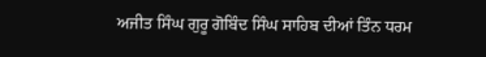ਅਜੀਤ ਸਿੰਘ ਗੁਰੂ ਗੋਬਿੰਦ ਸਿੰਘ ਸਾਹਿਬ ਦੀਆਂ ਤਿੰਨ ਧਰਮ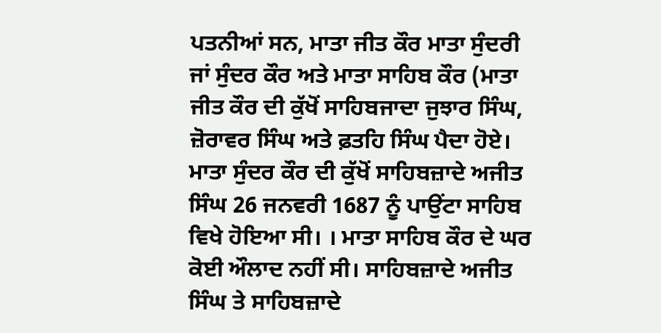ਪਤਨੀਆਂ ਸਨ, ਮਾਤਾ ਜੀਤ ਕੌਰ ਮਾਤਾ ਸੁੰਦਰੀ ਜਾਂ ਸੁੰਦਰ ਕੌਰ ਅਤੇ ਮਾਤਾ ਸਾਹਿਬ ਕੌਰ (ਮਾਤਾ ਜੀਤ ਕੌਰ ਦੀ ਕੁੱਖੋਂ ਸਾਹਿਬਜਾਦਾ ਜੁਝਾਰ ਸਿੰਘ, ਜ਼ੋਰਾਵਰ ਸਿੰਘ ਅਤੇ ਫ਼ਤਹਿ ਸਿੰਘ ਪੈਦਾ ਹੋਏ। ਮਾਤਾ ਸੁੰਦਰ ਕੌਰ ਦੀ ਕੁੱਖੋਂ ਸਾਹਿਬਜ਼ਾਦੇ ਅਜੀਤ ਸਿੰਘ 26 ਜਨਵਰੀ 1687 ਨੂੰ ਪਾਉਂਟਾ ਸਾਹਿਬ ਵਿਖੇ ਹੋਇਆ ਸੀ। । ਮਾਤਾ ਸਾਹਿਬ ਕੌਰ ਦੇ ਘਰ ਕੋਈ ਔਲਾਦ ਨਹੀਂ ਸੀ। ਸਾਹਿਬਜ਼ਾਦੇ ਅਜੀਤ ਸਿੰਘ ਤੇ ਸਾਹਿਬਜ਼ਾਦੇ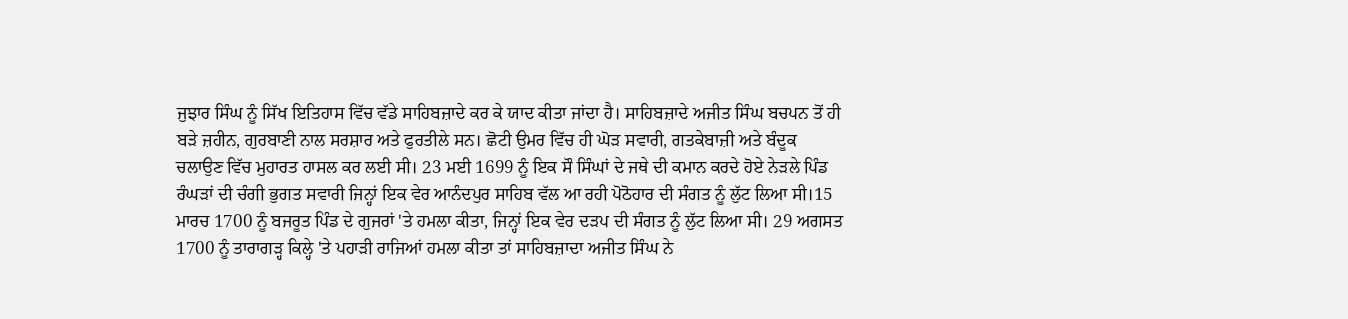ਜੁਝਾਰ ਸਿੰਘ ਨੂੰ ਸਿੱਖ ਇਤਿਹਾਸ ਵਿੱਚ ਵੱਡੇ ਸਾਹਿਬਜ਼ਾਦੇ ਕਰ ਕੇ ਯਾਦ ਕੀਤਾ ਜਾਂਦਾ ਹੈ। ਸਾਹਿਬਜ਼ਾਦੇ ਅਜੀਤ ਸਿੰਘ ਬਚਪਨ ਤੋਂ ਹੀ ਬੜੇ ਜ਼ਹੀਨ, ਗੁਰਬਾਣੀ ਨਾਲ ਸਰਸ਼ਾਰ ਅਤੇ ਫੁਰਤੀਲੇ ਸਨ। ਛੋਟੀ ਉਮਰ ਵਿੱਚ ਹੀ ਘੋੜ ਸਵਾਰੀ, ਗਤਕੇਬਾਜ਼ੀ ਅਤੇ ਬੰਦੂਕ ਚਲਾਉਣ ਵਿੱਚ ਮੁਹਾਰਤ ਹਾਸਲ ਕਰ ਲਈ ਸੀ। 23 ਮਈ 1699 ਨੂੰ ਇਕ ਸੌ ਸਿੰਘਾਂ ਦੇ ਜਥੇ ਦੀ ਕਮਾਨ ਕਰਦੇ ਹੋਏ ਨੇੜਲੇ ਪਿੰਡ ਰੰਘੜਾਂ ਦੀ ਚੰਗੀ ਭੁਗਤ ਸਵਾਰੀ ਜਿਨ੍ਹਾਂ ਇਕ ਵੇਰ ਆਨੰਦਪੁਰ ਸਾਹਿਬ ਵੱਲ ਆ ਰਹੀ ਪੋਠੋਹਾਰ ਦੀ ਸੰਗਤ ਨੂੰ ਲੁੱਟ ਲਿਆ ਸੀ।15 ਮਾਰਚ 1700 ਨੂੰ ਬਜਰੂਤ ਪਿੰਡ ਦੇ ਗੁਜਰਾਂ 'ਤੇ ਹਮਲਾ ਕੀਤਾ, ਜਿਨ੍ਹਾਂ ਇਕ ਵੇਰ ਦੜਪ ਦੀ ਸੰਗਤ ਨੂੰ ਲੁੱਟ ਲਿਆ ਸੀ। 29 ਅਗਸਤ 1700 ਨੂੰ ਤਾਰਾਗੜ੍ਹ ਕਿਲ੍ਹੇ 'ਤੇ ਪਹਾੜੀ ਰਾਜਿਆਂ ਹਮਲਾ ਕੀਤਾ ਤਾਂ ਸਾਹਿਬਜ਼ਾਦਾ ਅਜੀਤ ਸਿੰਘ ਨੇ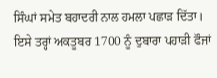ਸਿੰਘਾਂ ਸਮੇਤ ਬਹਾਦਰੀ ਨਾਲ ਹਮਲਾ ਪਛਾੜ ਦਿੱਤਾ। ਇਸੇ ਤਰ੍ਹਾਂ ਅਕਤੂਬਰ 1700 ਨੂੰ ਦੁਬਾਰਾ ਪਹਾੜੀ ਫੌਜਾਂ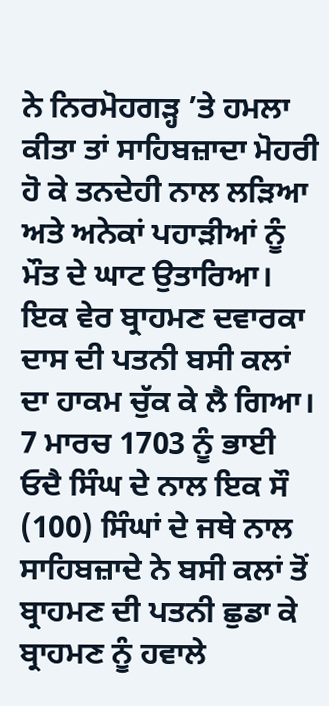ਨੇ ਨਿਰਮੋਹਗੜ੍ਹ ’ਤੇ ਹਮਲਾ ਕੀਤਾ ਤਾਂ ਸਾਹਿਬਜ਼ਾਦਾ ਮੋਹਰੀ ਹੋ ਕੇ ਤਨਦੇਹੀ ਨਾਲ ਲੜਿਆ ਅਤੇ ਅਨੇਕਾਂ ਪਹਾੜੀਆਂ ਨੂੰ ਮੌਤ ਦੇ ਘਾਟ ਉਤਾਰਿਆ। ਇਕ ਵੇਰ ਬ੍ਰਾਹਮਣ ਦਵਾਰਕਾ ਦਾਸ ਦੀ ਪਤਨੀ ਬਸੀ ਕਲਾਂ ਦਾ ਹਾਕਮ ਚੁੱਕ ਕੇ ਲੈ ਗਿਆ। 7 ਮਾਰਚ 1703 ਨੂੰ ਭਾਈ ਓਦੈ ਸਿੰਘ ਦੇ ਨਾਲ ਇਕ ਸੌ (100) ਸਿੰਘਾਂ ਦੇ ਜਥੇ ਨਾਲ ਸਾਹਿਬਜ਼ਾਦੇ ਨੇ ਬਸੀ ਕਲਾਂ ਤੋਂ ਬ੍ਰਾਹਮਣ ਦੀ ਪਤਨੀ ਛੁਡਾ ਕੇ ਬ੍ਰਾਹਮਣ ਨੂੰ ਹਵਾਲੇ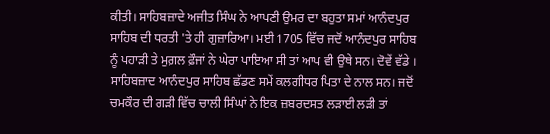ਕੀਤੀ। ਸਾਹਿਬਜ਼ਾਦੇ ਅਜੀਤ ਸਿੰਘ ਨੇ ਆਪਣੀ ਉਮਰ ਦਾ ਬਹੁਤਾ ਸਮਾਂ ਆਨੰਦਪੁਰ ਸਾਹਿਬ ਦੀ ਧਰਤੀ 'ਤੇ ਹੀ ਗੁਜ਼ਾਰਿਆ। ਮਈ 1705 ਵਿੱਚ ਜਦੋਂ ਆਨੰਦਪੁਰ ਸਾਹਿਬ ਨੂੰ ਪਹਾੜੀ ਤੇ ਮੁਗ਼ਲ ਫ਼ੌਜਾਂ ਨੇ ਘੇਰਾ ਪਾਇਆ ਸੀ ਤਾਂ ਆਪ ਵੀ ਉਥੇ ਸਨ। ਦੋਵੇਂ ਵੱਡੇ । ਸਾਹਿਬਜ਼ਾਦ ਆਨੰਦਪੁਰ ਸਾਹਿਬ ਛੱਡਣ ਸਮੇਂ ਕਲਗੀਧਰ ਪਿਤਾ ਦੇ ਨਾਲ ਸਨ। ਜਦੋਂ ਚਮਕੌਰ ਦੀ ਗੜੀ ਵਿੱਚ ਚਾਲੀ ਸਿੰਘਾਂ ਨੇ ਇਕ ਜ਼ਬਰਦਸਤ ਲੜਾਈ ਲੜੀ ਤਾਂ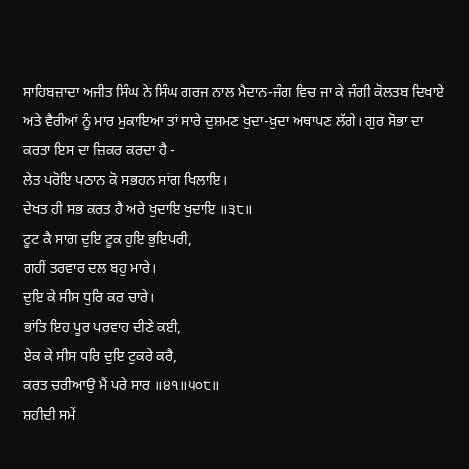ਸਾਹਿਬਜ਼ਾਦਾ ਅਜੀਤ ਸਿੰਘ ਨੇ ਸਿੰਘ ਗਰਜ ਨਾਲ ਮੈਦਾਨ-ਜੰਗ ਵਿਚ ਜਾ ਕੇ ਜੰਗੀ ਕੋਲਤਬ ਦਿਖਾਏ ਅਤੇ ਵੈਰੀਆਂ ਨੂੰ ਮਾਰ ਮੁਕਾਇਆ ਤਾਂ ਸਾਰੇ ਦੁਸ਼ਮਣ ਖੁਦਾ-ਖ਼ੁਦਾ ਅਥਾਪਣ ਲੱਗੇ। ਗੁਰ ਸੋਭਾ ਦਾ ਕਰਤਾ ਇਸ ਦਾ ਜ਼ਿਕਰ ਕਰਦਾ ਹੈ -
ਲੇਤ ਪਰੋਇ ਪਠਾਨ ਕੋ ਸਭਹਨ ਸਾਂਗ ਖਿਲਾਇ।
ਦੇਖਤ ਹੀ ਸਭ ਕਰਤ ਹੈ ਅਰੇ ਖੁਦਾਇ ਖੁਦਾਇ ॥੩੮॥
ਟੂਟ ਕੈ ਸਾਗ ਦੁਇ ਟੂਕ ਹੁਇ ਭੁਇਪਰੀ,
ਗਹੀਂ ਤਰਵਾਰ ਦਲ ਬਹੁ ਮਾਰੇ।
ਦੁਇ ਕੇ ਸੀਸ ਧੁਰਿ ਕਰ ਚਾਰੇ।
ਭਾਂਤਿ ਇਹ ਪੂਰ ਪਰਵਾਹ ਦੀਣੇ ਕਈ,
ਏਕ ਕੇ ਸੀਸ ਧਰਿ ਦੁਇ ਟੁਕਰੇ ਕਰੈ,
ਕਰਤ ਚਰੀਆਉ ਮੈਂ ਪਰੇ ਸਾਰ ॥੪੧॥੫੦੮॥
ਸ਼ਹੀਦੀ ਸਮੇਂ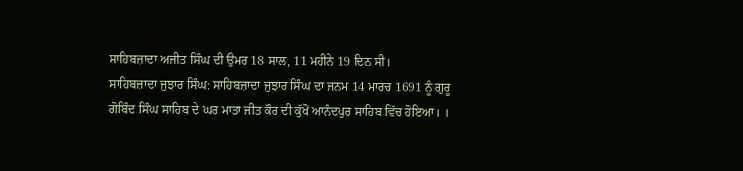ਸਾਹਿਬਜ਼ਾਦਾ ਅਜੀਤ ਸਿੰਘ ਦੀ ਉਮਰ 18 ਸਾਲ, 11 ਮਹੀਨੇ 19 ਦਿਨ ਸੀ।
ਸਾਹਿਬਜ਼ਾਦਾ ਜੁਝਾਰ ਸਿੰਘ: ਸਾਹਿਬਜ਼ਾਦਾ ਜੁਝਾਰ ਸਿੰਘ ਦਾ ਜਨਮ 14 ਮਾਰਚ 1691 ਨੂੰ ਗੁਰੂ ਗੋਬਿੰਦ ਸਿੰਘ ਸਾਹਿਬ ਦੇ ਘਰ ਮਾਤਾ ਜੀਤ ਕੌਰ ਦੀ ਕੁੱਖੋਂ ਆਨੰਦਪੁਰ ਸਾਹਿਬ ਵਿੱਚ ਹੋਇਆ। ।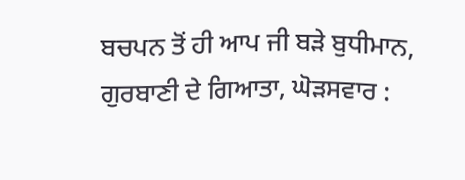ਬਚਪਨ ਤੋਂ ਹੀ ਆਪ ਜੀ ਬੜੇ ਬੁਧੀਮਾਨ, ਗੁਰਬਾਣੀ ਦੇ ਗਿਆਤਾ, ਘੋੜਸਵਾਰ :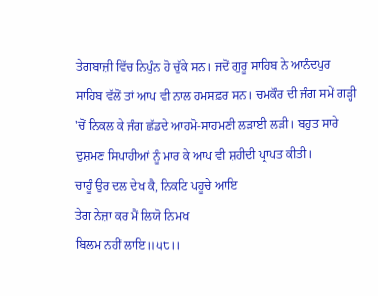ਤੇਗਬਾਜ਼ੀ ਵਿੱਚ ਨਿਪੁੰਨ ਹੋ ਚੁੱਕੇ ਸਨ। ਜਦੋਂ ਗੁਰੂ ਸਾਹਿਬ ਨੇ ਆਨੰਦਪੁਰ ਸਾਹਿਬ ਵੱਲੋਂ ਤਾਂ ਆਪ ਵੀ ਨਾਲ ਹਮਸਫ਼ਰ ਸਨ। ਚਮਕੌਰ ਦੀ ਜੰਗ ਸਮੇਂ ਗੜ੍ਹੀ 'ਚੋਂ ਨਿਕਲ ਕੇ ਜੰਗ ਛੱਡਦੇ ਆਹਮੋ-ਸਾਹਮਣੀ ਲੜਾਈ ਲੜੀ। ਬਹੁਤ ਸਾਰੇ ਦੁਸ਼ਮਣ ਸਿਪਾਹੀਆਂ ਨੂੰ ਮਾਰ ਕੇ ਆਪ ਵੀ ਸ਼ਹੀਦੀ ਪ੍ਰਾਪਤ ਕੀਤੀ।
ਚਾਹੂੰ ਉਰ ਦਲ ਦੇਖ ਕੈ, ਨਿਕਟਿ ਪਹੂਚੇ ਆਇ
ਤੇਗ ਨੇਜ਼ਾ ਕਰ ਮੈਂ ਲਿਯੋ ਨਿਮਖ
ਬਿਲਮ ਨਹੀਂ ਲਾਇ॥੫੮।।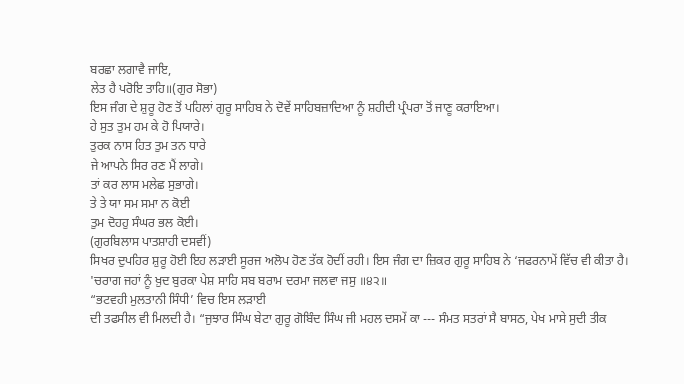ਬਰਛਾ ਲਗਾਵੈ ਜਾਇ,
ਲੇਤ ਹੈ ਪਰੋਇ ਤਾਹਿ॥(ਗੁਰ ਸੋਭਾ)
ਇਸ ਜੰਗ ਦੇ ਸ਼ੁਰੂ ਹੋਣ ਤੋਂ ਪਹਿਲਾਂ ਗੁਰੂ ਸਾਹਿਬ ਨੇ ਦੋਵੇਂ ਸਾਹਿਬਜ਼ਾਦਿਆ ਨੂੰ ਸ਼ਹੀਦੀ ਪ੍ਰੰਪਰਾ ਤੋਂ ਜਾਣੂ ਕਰਾਇਆ।
ਹੇ ਸੁਤ ਤੁਮ ਹਮ ਕੇ ਹੋ ਪਿਯਾਰੇ।
ਤੁਰਕ ਨਾਸ ਹਿਤ ਤੁਮ ਤਨ ਧਾਰੇ
ਜੇ ਆਪਨੇ ਸਿਰ ਰਣ ਮੈਂ ਲਾਗੇ।
ਤਾਂ ਕਰ ਲਾਸ ਮਲੇਛ ਸੁਭਾਗੇ।
ਤੇ ਤੇ ਯਾ ਸਮ ਸਮਾ ਨ ਕੋਈ
ਤੁਮ ਦੋਹਹੁ ਸੰਘਰ ਭਲ ਕੋਈ।
(ਗੁਰਬਿਲਾਸ ਪਾਤਸ਼ਾਹੀ ਦਸਵੀਂ)
ਸਿਖਰ ਦੁਪਹਿਰ ਸ਼ੁਰੂ ਹੋਈ ਇਹ ਲੜਾਈ ਸੂਰਜ ਅਲੋਪ ਹੋਣ ਤੱਕ ਹੋਦੀਂ ਰਹੀ। ਇਸ ਜੰਗ ਦਾ ਜ਼ਿਕਰ ਗੁਰੂ ਸਾਹਿਬ ਨੇ ‘ਜਫਰਨਾਮੇਂ ਵਿੱਚ ਵੀ ਕੀਤਾ ਹੈ।
'ਚਰਾਗ ਜਹਾਂ ਨੂੰ ਖ਼ੁਦ ਬੁਰਕਾ ਪੇਸ਼ ਸਾਹਿ ਸਬ ਬਰਾਮ ਦਰਮਾ ਜਲਵਾ ਜਸੁ ॥੪੨॥
“ਭਟਵਹੀ ਮੁਲਤਾਨੀ ਸਿੰਧੀ’ ਵਿਚ ਇਸ ਲੜਾਈ
ਦੀ ਤਫਸੀਲ ਵੀ ਮਿਲਦੀ ਹੈ। “ਜੁਝਾਰ ਸਿੰਘ ਬੇਟਾ ਗੁਰੂ ਗੋਬਿੰਦ ਸਿੰਘ ਜੀ ਮਹਲ ਦਸਮੇਂ ਕਾ --- ਸੰਮਤ ਸਤਰਾਂ ਸੈ ਬਾਸਠ, ਪੇਖ ਮਾਸੇ ਸੁਦੀ ਤੀਕ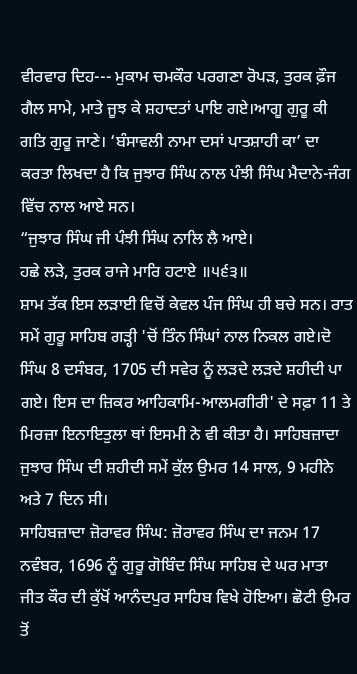ਵੀਰਵਾਰ ਦਿਹ--- ਮੁਕਾਮ ਚਮਕੌਰ ਪਰਗਣਾ ਰੋਪੜ, ਤੁਰਕ ਫ਼ੌਜ ਗੈਲ ਸਾਮੇ, ਮਾਤੇ ਜੂਝ ਕੇ ਸ਼ਹਾਦਤਾਂ ਪਾਇ ਗਏ।ਆਗੂ ਗੁਰੂ ਕੀ ਗਤਿ ਗੁਰੂ ਜਾਣੇ। ‘ਬੰਸਾਵਲੀ ਨਾਮਾ ਦਸਾਂ ਪਾਤਸ਼ਾਹੀ ਕਾ’ ਦਾ ਕਰਤਾ ਲਿਖਦਾ ਹੈ ਕਿ ਜੁਝਾਰ ਸਿੰਘ ਨਾਲ ਪੰਝੀ ਸਿੰਘ ਮੈਦਾਨੇ-ਜੰਗ ਵਿੱਚ ਨਾਲ ਆਏ ਸਨ।
“ਜੁਝਾਰ ਸਿੰਘ ਜੀ ਪੰਝੀ ਸਿੰਘ ਨਾਲਿ ਲੈ ਆਏ।
ਹਛੇ ਲੜੇ, ਤੁਰਕ ਰਾਜੇ ਮਾਰਿ ਹਟਾਏ ॥੫੬੩॥
ਸ਼ਾਮ ਤੱਕ ਇਸ ਲੜਾਈ ਵਿਚੋਂ ਕੇਵਲ ਪੰਜ ਸਿੰਘ ਹੀ ਬਚੇ ਸਨ। ਰਾਤ ਸਮੇਂ ਗੁਰੂ ਸਾਹਿਬ ਗੜ੍ਹੀ 'ਚੋਂ ਤਿੰਨ ਸਿੰਘਾਂ ਨਾਲ ਨਿਕਲ ਗਏ।ਦੋ ਸਿੰਘ 8 ਦਸੰਬਰ, 1705 ਦੀ ਸਵੇਰ ਨੂੰ ਲੜਦੇ ਲੜਦੇ ਸ਼ਹੀਦੀ ਪਾ ਗਏ। ਇਸ ਦਾ ਜ਼ਿਕਰ ਆਹਿਕਾਮਿ-ਆਲਮਗੀਰੀ' ਦੇ ਸਫ਼ਾ 11 ਤੇ ਮਿਰਜ਼ਾ ਇਨਾਇਤੁਲਾ ਥਾਂ ਇਸਮੀ ਨੇ ਵੀ ਕੀਤਾ ਹੈ। ਸਾਹਿਬਜ਼ਾਦਾ ਜੁਝਾਰ ਸਿੰਘ ਦੀ ਸ਼ਹੀਦੀ ਸਮੇਂ ਕੁੱਲ ਉਮਰ 14 ਸਾਲ, 9 ਮਹੀਨੇ ਅਤੇ 7 ਦਿਨ ਸੀ।
ਸਾਹਿਬਜ਼ਾਦਾ ਜ਼ੋਰਾਵਰ ਸਿੰਘ: ਜ਼ੋਰਾਵਰ ਸਿੰਘ ਦਾ ਜਨਮ 17 ਨਵੰਬਰ, 1696 ਨੂੰ ਗੁਰੂ ਗੋਬਿੰਦ ਸਿੰਘ ਸਾਹਿਬ ਦੇ ਘਰ ਮਾਤਾ ਜੀਤ ਕੌਰ ਦੀ ਕੁੱਖੋਂ ਆਨੰਦਪੁਰ ਸਾਹਿਬ ਵਿਖੇ ਹੋਇਆ। ਛੋਟੀ ਉਮਰ ਤੋਂ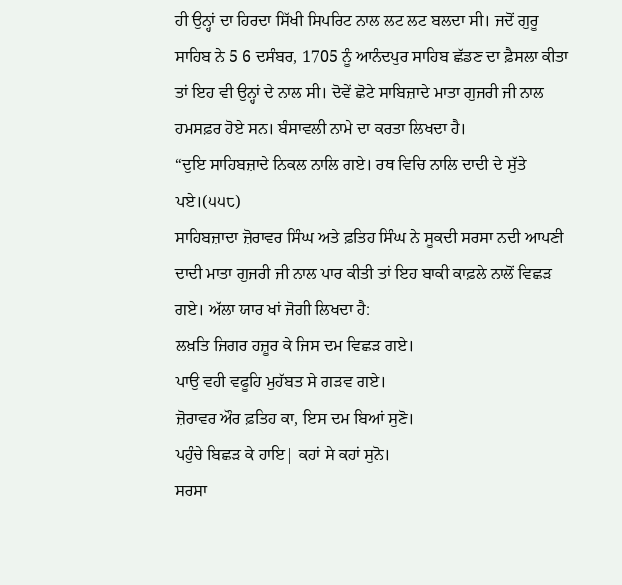ਹੀ ਉਨ੍ਹਾਂ ਦਾ ਹਿਰਦਾ ਸਿੱਖੀ ਸਿਪਰਿਟ ਨਾਲ ਲਟ ਲਟ ਬਲਦਾ ਸੀ। ਜਦੋਂ ਗੁਰੂ ਸਾਹਿਬ ਨੇ 5 6 ਦਸੰਬਰ, 1705 ਨੂੰ ਆਨੰਦਪੁਰ ਸਾਹਿਬ ਛੱਡਣ ਦਾ ਫ਼ੈਸਲਾ ਕੀਤਾ ਤਾਂ ਇਹ ਵੀ ਉਨ੍ਹਾਂ ਦੇ ਨਾਲ ਸੀ। ਦੋਵੇਂ ਛੋਟੇ ਸਾਬਿਜ਼ਾਦੇ ਮਾਤਾ ਗੁਜਰੀ ਜੀ ਨਾਲ ਹਮਸਫ਼ਰ ਹੋਏ ਸਨ। ਬੰਸਾਵਲੀ ਨਾਮੇ ਦਾ ਕਰਤਾ ਲਿਖਦਾ ਹੈ।
“ਦੁਇ ਸਾਹਿਬਜ਼ਾਦੇ ਨਿਕਲ ਨਾਲਿ ਗਏ। ਰਥ ਵਿਚਿ ਨਾਲਿ ਦਾਦੀ ਦੇ ਸੁੱਤੇ ਪਏ।(੫੫੮)
ਸਾਹਿਬਜ਼ਾਦਾ ਜ਼ੋਰਾਵਰ ਸਿੰਘ ਅਤੇ ਫ਼ਤਿਹ ਸਿੰਘ ਨੇ ਸੂਕਦੀ ਸਰਸਾ ਨਦੀ ਆਪਣੀ ਦਾਦੀ ਮਾਤਾ ਗੁਜਰੀ ਜੀ ਨਾਲ ਪਾਰ ਕੀਤੀ ਤਾਂ ਇਹ ਬਾਕੀ ਕਾਫ਼ਲੇ ਨਾਲੋਂ ਵਿਛੜ ਗਏ। ਅੱਲਾ ਯਾਰ ਖਾਂ ਜੋਗੀ ਲਿਖਦਾ ਹੈ:
ਲਖ਼ਤਿ ਜਿਗਰ ਹਜ਼ੂਰ ਕੇ ਜਿਸ ਦਮ ਵਿਛੜ ਗਏ।
ਪਾਉ ਵਹੀ ਵਫੂਹਿ ਮੁਹੱਬਤ ਸੇ ਗੜਵ ਗਏ।
ਜ਼ੋਰਾਵਰ ਔਰ ਫ਼ਤਿਹ ਕਾ, ਇਸ ਦਮ ਬਿਆਂ ਸੁਣੋ।
ਪਹੁੰਚੇ ਬਿਛੜ ਕੇ ਹਾਇ| ਕਹਾਂ ਸੇ ਕਹਾਂ ਸੁਨੋ।
ਸਰਸਾ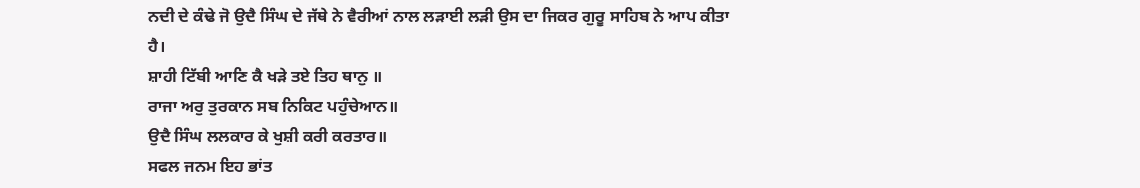ਨਦੀ ਦੇ ਕੰਢੇ ਜੋ ਉਦੈ ਸਿੰਘ ਦੇ ਜੱਥੇ ਨੇ ਵੈਰੀਆਂ ਨਾਲ ਲੜਾਈ ਲੜੀ ਉਸ ਦਾ ਜਿਕਰ ਗੁਰੂ ਸਾਹਿਬ ਨੇ ਆਪ ਕੀਤਾ ਹੈ।
ਸ਼ਾਹੀ ਟਿੱਬੀ ਆਣਿ ਕੈ ਖੜੇ ਤਏ ਤਿਹ ਥਾਨੁ ॥
ਰਾਜਾ ਅਰੁ ਤੁਰਕਾਨ ਸਬ ਨਿਕਿਟ ਪਹੁੰਚੇਆਨ॥
ਉਦੈ ਸਿੰਘ ਲਲਕਾਰ ਕੇ ਖੁਸ਼ੀ ਕਰੀ ਕਰਤਾਰ॥
ਸਫਲ ਜਨਮ ਇਹ ਭਾਂਤ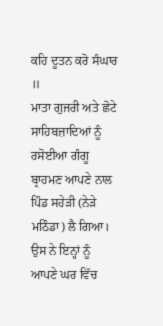ਕਹਿ ਦੂਤਨ ਕਰੋ ਸੰਘਾਰ ॥
ਮਾਤਾ ਗੁਜਰੀ ਅਤੇ ਛੋਟੇ ਸਾਹਿਬਜ਼ਾਦਿਆਂ ਨੂੰ ਰਸੋਈਆ ਗੰਗੂ ਬ੍ਰਾਹਮਣ ਆਪਣੇ ਨਾਲ ਪਿੰਡ ਸਹੇੜੀ (ਨੇੜੇ ਮਠਿੰਡਾ) ਲੈ ਗਿਆ। ਉਸ ਨੇ ਇਨ੍ਹਾਂ ਨੂੰ ਆਪਣੇ ਘਰ ਵਿੱਚ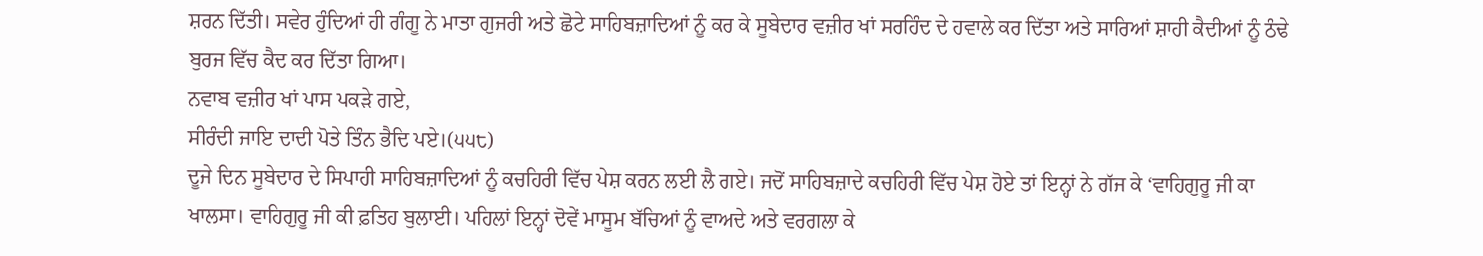ਸ਼ਰਨ ਦਿੱਤੀ। ਸਵੇਰ ਹੁੰਦਿਆਂ ਹੀ ਗੰਗੂ ਨੇ ਮਾਤਾ ਗੁਜਰੀ ਅਤੇ ਛੋਟੇ ਸਾਹਿਬਜ਼ਾਦਿਆਂ ਨੂੰ ਕਰ ਕੇ ਸੂਬੇਦਾਰ ਵਜ਼ੀਰ ਖਾਂ ਸਰਹਿੰਦ ਦੇ ਹਵਾਲੇ ਕਰ ਦਿੱਤਾ ਅਤੇ ਸਾਰਿਆਂ ਸ਼ਾਹੀ ਕੈਦੀਆਂ ਨੂੰ ਠੰਢੇ ਬੁਰਜ ਵਿੱਚ ਕੈਦ ਕਰ ਦਿੱਤਾ ਗਿਆ।
ਨਵਾਬ ਵਜ਼ੀਰ ਖਾਂ ਪਾਸ ਪਕੜੇ ਗਏ,
ਸੀਰੰਦੀ ਜਾਇ ਦਾਦੀ ਪੋਤੇ ਤਿੰਨ ਭੈਦਿ ਪਏ।(੫੫੮)
ਦੂਜੇ ਦਿਨ ਸੂਬੇਦਾਰ ਦੇ ਸਿਪਾਹੀ ਸਾਹਿਬਜ਼ਾਦਿਆਂ ਨੂੰ ਕਚਹਿਰੀ ਵਿੱਚ ਪੇਸ਼ ਕਰਨ ਲਈ ਲੈ ਗਏ। ਜਦੋਂ ਸਾਹਿਬਜ਼ਾਦੇ ਕਚਹਿਰੀ ਵਿੱਚ ਪੇਸ਼ ਹੋਏ ਤਾਂ ਇਨ੍ਹਾਂ ਨੇ ਗੱਜ ਕੇ ‘ਵਾਹਿਗੁਰੂ ਜੀ ਕਾ ਖਾਲਸਾ। ਵਾਹਿਗੁਰੂ ਜੀ ਕੀ ਫ਼ਤਿਹ ਬੁਲਾਈ। ਪਹਿਲਾਂ ਇਨ੍ਹਾਂ ਦੋਵੇਂ ਮਾਸੂਮ ਬੱਚਿਆਂ ਨੂੰ ਵਾਅਦੇ ਅਤੇ ਵਰਗਲਾ ਕੇ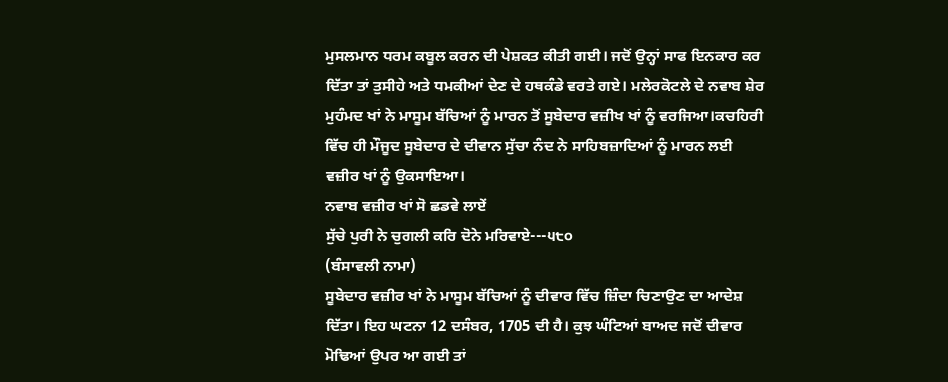ਮੁਸਲਮਾਨ ਧਰਮ ਕਬੂਲ ਕਰਨ ਦੀ ਪੇਸ਼ਕਤ ਕੀਤੀ ਗਈ। ਜਦੋਂ ਉਨ੍ਹਾਂ ਸਾਫ ਇਨਕਾਰ ਕਰ ਦਿੱਤਾ ਤਾਂ ਤੁਸੀਹੇ ਅਤੇ ਧਮਕੀਆਂ ਦੇਣ ਦੇ ਹਥਕੰਡੇ ਵਰਤੇ ਗਏ। ਮਲੇਰਕੋਟਲੇ ਦੇ ਨਵਾਬ ਸ਼ੇਰ ਮੁਹੰਮਦ ਖਾਂ ਨੇ ਮਾਸੂਮ ਬੱਚਿਆਂ ਨੂੰ ਮਾਰਨ ਤੋਂ ਸੂਬੇਦਾਰ ਵਜ਼ੀਖ ਖਾਂ ਨੂੰ ਵਰਜਿਆ।ਕਚਹਿਰੀ ਵਿੱਚ ਹੀ ਮੌਜੂਦ ਸੂਬੇਦਾਰ ਦੇ ਦੀਵਾਨ ਸੁੱਚਾ ਨੰਦ ਨੇ ਸਾਹਿਬਜ਼ਾਦਿਆਂ ਨੂੰ ਮਾਰਨ ਲਈ ਵਜ਼ੀਰ ਖਾਂ ਨੂੰ ਉਕਸਾਇਆ।
ਨਵਾਬ ਵਜ਼ੀਰ ਖਾਂ ਸੋ ਛਡਵੇ ਲਾਏਂ
ਸੁੱਚੇ ਪੁਰੀ ਨੇ ਚੁਗਲੀ ਕਰਿ ਦੋਨੇ ਮਰਿਵਾਏ---੫੮੦
(ਬੰਸਾਵਲੀ ਨਾਮਾ)
ਸੂਬੇਦਾਰ ਵਜ਼ੀਰ ਖਾਂ ਨੇ ਮਾਸੂਮ ਬੱਚਿਆਂ ਨੂੰ ਦੀਵਾਰ ਵਿੱਚ ਜ਼ਿੰਦਾ ਚਿਣਾਉਣ ਦਾ ਆਦੇਸ਼ ਦਿੱਤਾ। ਇਹ ਘਟਨਾ 12 ਦਸੰਬਰ, 1705 ਦੀ ਹੈ। ਕੁਝ ਘੰਟਿਆਂ ਬਾਅਦ ਜਦੋਂ ਦੀਵਾਰ ਮੋਢਿਆਂ ਉਪਰ ਆ ਗਈ ਤਾਂ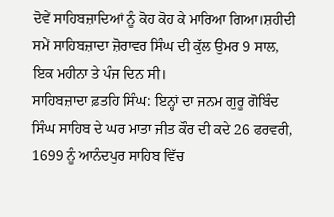ਦੋਵੇਂ ਸਾਹਿਬਜ਼ਾਦਿਆਂ ਨੂੰ ਕੋਹ ਕੋਹ ਕੇ ਮਾਰਿਆ ਗਿਆ।ਸ਼ਹੀਦੀ ਸਮੇਂ ਸਾਹਿਬਜ਼ਾਦਾ ਜ਼ੋਰਾਵਰ ਸਿੰਘ ਦੀ ਕੁੱਲ ਉਮਰ 9 ਸਾਲ, ਇਕ ਮਹੀਨਾ ਤੇ ਪੰਜ ਦਿਨ ਸੀ।
ਸਾਹਿਬਜ਼ਾਦਾ ਫ਼ਤਹਿ ਸਿੰਘ: ਇਨ੍ਹਾਂ ਦਾ ਜਨਮ ਗੁਰੂ ਗੋਬਿੰਦ ਸਿੰਘ ਸਾਹਿਬ ਦੇ ਘਰ ਮਾਤਾ ਜੀਤ ਕੌਰ ਦੀ ਕਦੇ 26 ਫਰਵਰੀ, 1699 ਨੂੰ ਆਨੰਦਪੁਰ ਸਾਹਿਬ ਵਿੱਚ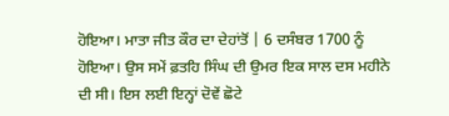ਹੋਇਆ। ਮਾਤਾ ਜੀਤ ਕੌਰ ਦਾ ਦੇਹਾਂਤੋਂ | 6 ਦਸੰਬਰ 1700 ਨੂੰ ਹੋਇਆ। ਉਸ ਸਮੇਂ ਫ਼ਤਹਿ ਸਿੰਘ ਦੀ ਉਮਰ ਇਕ ਸਾਲ ਦਸ ਮਹੀਨੇ ਦੀ ਸੀ। ਇਸ ਲਈ ਇਨ੍ਹਾਂ ਦੋਵੇਂ ਛੋਟੇ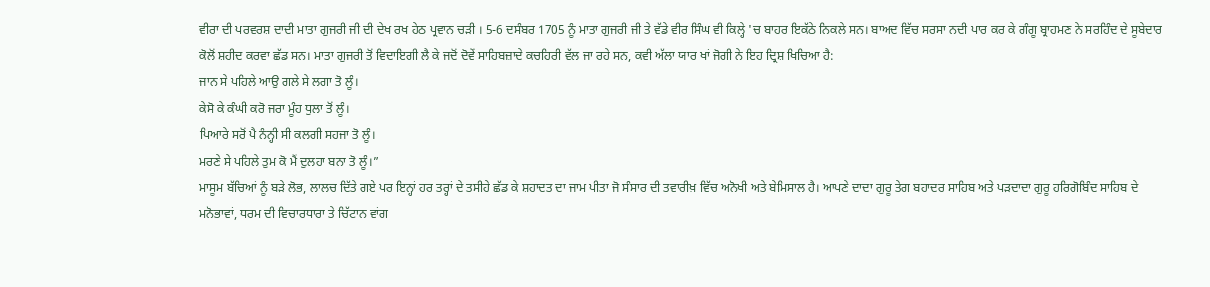ਵੀਰਾ ਦੀ ਪਰਵਰਸ਼ ਦਾਦੀ ਮਾਤਾ ਗੁਜਰੀ ਜੀ ਦੀ ਦੇਖ ਰਖ ਹੇਠ ਪ੍ਰਵਾਨ ਚੜੀ । 5-6 ਦਸੰਬਰ 1705 ਨੂੰ ਮਾਤਾ ਗੁਜਰੀ ਜੀ ਤੇ ਵੱਡੇ ਵੀਰ ਸਿੰਘ ਵੀ ਕਿਲ੍ਹੇ 'ਚ ਬਾਹਰ ਇਕੱਠੇ ਨਿਕਲੇ ਸਨ। ਬਾਅਦ ਵਿੱਚ ਸਰਸਾ ਨਦੀ ਪਾਰ ਕਰ ਕੇ ਗੰਗੂ ਬ੍ਰਾਹਮਣ ਨੇ ਸਰਹਿੰਦ ਦੇ ਸੂਬੇਦਾਰ ਕੋਲੋਂ ਸ਼ਹੀਦ ਕਰਵਾ ਛੱਡ ਸਨ। ਮਾਤਾ ਗੁਜਰੀ ਤੋਂ ਵਿਦਾਇਗੀ ਲੈ ਕੇ ਜਦੋਂ ਦੋਵੇਂ ਸਾਹਿਬਜ਼ਾਦੇ ਕਚਹਿਰੀ ਵੱਲ ਜਾ ਰਹੇ ਸਨ, ਕਵੀ ਅੱਲਾ ਯਾਰ ਖਾਂ ਜੋਗੀ ਨੇ ਇਹ ਦ੍ਰਿਸ਼ ਖਿਚਿਆ ਹੈ:
ਜਾਨ ਸੇ ਪਹਿਲੇ ਆਉ ਗਲੇ ਸੇ ਲਗਾ ਤੋ ਲੂੰ।
ਕੇਸੋ ਕੇ ਕੰਘੀ ਕਰੋ ਜਰਾ ਮੂੰਹ ਧੁਲਾ ਤੋਂ ਲੂੰ।
ਪਿਆਰੇ ਸਰੋਂ ਪੈ ਨੰਨ੍ਹੀ ਸੀ ਕਲਗੀ ਸਹਜਾ ਤੋ ਲੂੰ।
ਮਰਣੇ ਸੇ ਪਹਿਲੇ ਤੁਮ ਕੋ ਮੈਂ ਦੁਲਹਾ ਬਨਾ ਤੋ ਲੂੰ।”
ਮਾਸੂਮ ਬੱਚਿਆਂ ਨੂੰ ਬੜੇ ਲੋਭ, ਲਾਲਚ ਦਿੱਤੇ ਗਏ ਪਰ ਇਨ੍ਹਾਂ ਹਰ ਤਰ੍ਹਾਂ ਦੇ ਤਸੀਹੇ ਛੱਡ ਕੇ ਸ਼ਹਾਦਤ ਦਾ ਜਾਮ ਪੀਤਾ ਜੋ ਸੰਸਾਰ ਦੀ ਤਵਾਰੀਖ਼ ਵਿੱਚ ਅਨੋਖੀ ਅਤੇ ਬੇਮਿਸਾਲ ਹੈ। ਆਪਣੇ ਦਾਦਾ ਗੁਰੂ ਤੇਗ ਬਹਾਦਰ ਸਾਹਿਬ ਅਤੇ ਪੜਦਾਦਾ ਗੁਰੂ ਹਰਿਗੋਬਿੰਦ ਸਾਹਿਬ ਦੇ ਮਨੋਭਾਵਾਂ, ਧਰਮ ਦੀ ਵਿਚਾਰਧਾਰਾ ਤੇ ਚਿੱਟਾਨ ਵਾਂਗ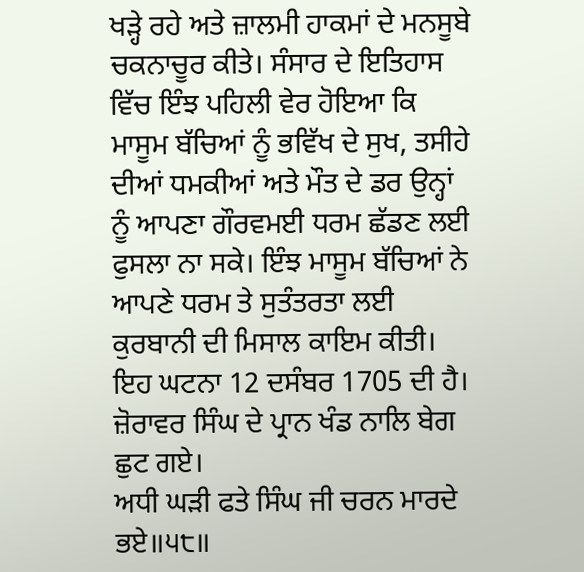ਖੜ੍ਹੇ ਰਹੇ ਅਤੇ ਜ਼ਾਲਮੀ ਹਾਕਮਾਂ ਦੇ ਮਨਸੂਬੇ ਚਕਨਾਚੂਰ ਕੀਤੇ। ਸੰਸਾਰ ਦੇ ਇਤਿਹਾਸ ਵਿੱਚ ਇੰਝ ਪਹਿਲੀ ਵੇਰ ਹੋਇਆ ਕਿ ਮਾਸੂਮ ਬੱਚਿਆਂ ਨੂੰ ਭਵਿੱਖ ਦੇ ਸੁਖ, ਤਸੀਹੇ ਦੀਆਂ ਧਮਕੀਆਂ ਅਤੇ ਮੌਤ ਦੇ ਡਰ ਉਨ੍ਹਾਂ ਨੂੰ ਆਪਣਾ ਗੌਰਵਮਈ ਧਰਮ ਛੱਡਣ ਲਈ ਫੁਸਲਾ ਨਾ ਸਕੇ। ਇੰਝ ਮਾਸੂਮ ਬੱਚਿਆਂ ਨੇ ਆਪਣੇ ਧਰਮ ਤੇ ਸੁਤੰਤਰਤਾ ਲਈ ਕੁਰਬਾਨੀ ਦੀ ਮਿਸਾਲ ਕਾਇਮ ਕੀਤੀ। ਇਹ ਘਟਨਾ 12 ਦਸੰਬਰ 1705 ਦੀ ਹੈ।
ਜ਼ੋਰਾਵਰ ਸਿੰਘ ਦੇ ਪ੍ਰਾਨ ਖੰਡ ਨਾਲਿ ਬੇਗ ਛੁਟ ਗਏ।
ਅਧੀ ਘੜੀ ਫਤੇ ਸਿੰਘ ਜੀ ਚਰਨ ਮਾਰਦੇ ਭਏ॥੫੮॥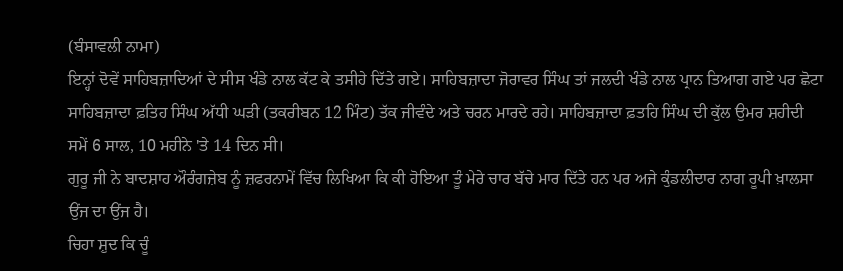(ਬੰਸਾਵਲੀ ਨਾਮਾ)
ਇਨ੍ਹਾਂ ਦੋਵੇਂ ਸਾਹਿਬਜ਼ਾਦਿਆਂ ਦੇ ਸੀਸ ਖੰਡੇ ਨਾਲ ਕੱਟ ਕੇ ਤਸੀਹੇ ਦਿੱਤੇ ਗਏ। ਸਾਹਿਬਜ਼ਾਦਾ ਜੋਰਾਵਰ ਸਿੰਘ ਤਾਂ ਜਲਦੀ ਖੰਡੇ ਨਾਲ ਪ੍ਰਾਨ ਤਿਆਗ ਗਏ ਪਰ ਛੋਟਾ ਸਾਹਿਬਜ਼ਾਦਾ ਫ਼ਤਿਹ ਸਿੰਘ ਅੱਧੀ ਘੜੀ (ਤਕਰੀਬਨ 12 ਮਿੰਟ) ਤੱਕ ਜੀਵੰਦੇ ਅਤੇ ਚਰਨ ਮਾਰਦੇ ਰਹੇ। ਸਾਹਿਬਜ਼ਾਦਾ ਫ਼ਤਹਿ ਸਿੰਘ ਦੀ ਕੁੱਲ ਉਮਰ ਸ਼ਹੀਦੀ ਸਮੇਂ 6 ਸਾਲ, 10 ਮਹੀਨੇ 'ਤੇ 14 ਦਿਨ ਸੀ।
ਗੁਰੂ ਜੀ ਨੇ ਬਾਦਸ਼ਾਹ ਔਰੰਗਜ਼ੇਬ ਨੂੰ ਜ਼ਫਰਨਾਮੇਂ ਵਿੱਚ ਲਿਖਿਆ ਕਿ ਕੀ ਹੋਇਆ ਤੂੰ ਮੇਰੇ ਚਾਰ ਬੱਚੇ ਮਾਰ ਦਿੱਤੇ ਹਨ ਪਰ ਅਜੇ ਕੁੰਡਲੀਦਾਰ ਨਾਗ ਰੂਪੀ ਖ਼ਾਲਸਾ ਉਂਜ ਦਾ ਉਂਜ ਹੈ।
ਚਿਹਾ ਸ਼ੁਦ ਕਿ ਚੂੰ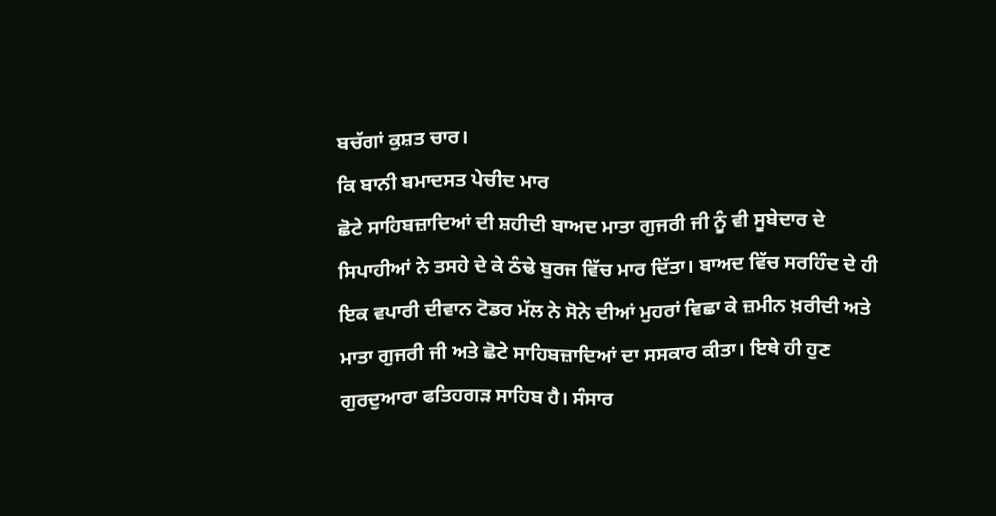ਬਚੱਗਾਂ ਕੁਸ਼ਤ ਚਾਰ।
ਕਿ ਬਾਨੀ ਬਮਾਦਸਤ ਪੇਚੀਦ ਮਾਰ
ਛੋਟੇ ਸਾਹਿਬਜ਼ਾਦਿਆਂ ਦੀ ਸ਼ਹੀਦੀ ਬਾਅਦ ਮਾਤਾ ਗੁਜਰੀ ਜੀ ਨੂੰ ਵੀ ਸੂਬੇਦਾਰ ਦੇ ਸਿਪਾਹੀਆਂ ਨੇ ਤਸਹੇ ਦੇ ਕੇ ਠੰਢੇ ਬੁਰਜ ਵਿੱਚ ਮਾਰ ਦਿੱਤਾ। ਬਾਅਦ ਵਿੱਚ ਸਰਹਿੰਦ ਦੇ ਹੀ ਇਕ ਵਪਾਰੀ ਦੀਵਾਨ ਟੋਡਰ ਮੱਲ ਨੇ ਸੋਨੇ ਦੀਆਂ ਮੁਹਰਾਂ ਵਿਛਾ ਕੇ ਜ਼ਮੀਨ ਖ਼ਰੀਦੀ ਅਤੇ ਮਾਤਾ ਗੁਜਰੀ ਜੀ ਅਤੇ ਛੋਟੇ ਸਾਹਿਬਜ਼ਾਦਿਆਂ ਦਾ ਸਸਕਾਰ ਕੀਤਾ। ਇਥੇ ਹੀ ਹੁਣ ਗੁਰਦੁਆਰਾ ਫਤਿਹਗੜ ਸਾਹਿਬ ਹੈ। ਸੰਸਾਰ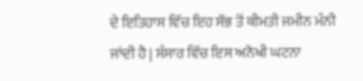ਦੇ ਇਤਿਹਾਸ ਵਿੱਚ ਇਹ ਸੱਭ ਤੋਂ ਕੀਮਤੀ ਜਮੀਨ ਮੰਨੀ ਜਾਂਦੀ ਹੈ | ਸੰਸਾਰ ਵਿੱਚ ਇਸ ਅਨੋਖੀ ਘਟਨਾ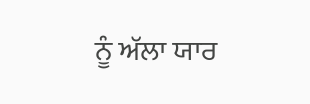ਨੂੰ ਅੱਲਾ ਯਾਰ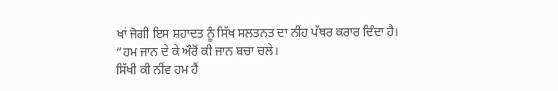ਖਾਂ ਜੋਗੀ ਇਸ ਸ਼ਹਾਦਤ ਨੂੰ ਸਿੱਖ ਸਲਤਨਤ ਦਾ ਨੀਂਹ ਪੱਥਰ ਕਰਾਰ ਦਿੰਦਾ ਹੈ।
“ਹਮ ਜਾਨ ਦੇ ਕੇ ਔਰੋਂ ਕੀ ਜਾਨ ਬਚਾ ਚਲੇ।
ਸਿੱਖੀ ਕੀ ਨੀਂਵ ਹਮ ਹੈਂ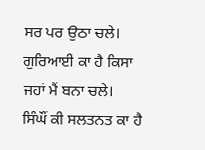ਸਰ ਪਰ ਉਠਾ ਚਲੇ।
ਗੁਰਿਆਈ ਕਾ ਹੈ ਕਿਸਾ ਜਹਾਂ ਮੈਂ ਬਨਾ ਚਲੇ।
ਸਿੰਘੌਂ ਕੀ ਸਲਤਨਤ ਕਾ ਹੈ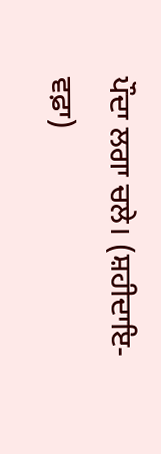ਪੌਦਾ ਲਗਾ ਚਲੇ। (ਸ਼ਹੀਦਾਇ-ਵਫ਼ਾ)